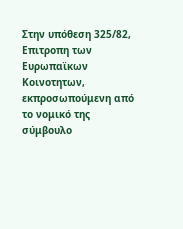Στην υπόθεση 325/82,
Επιτροπη των Ευρωπαϊκων Κοινοτητων, εκπροσωπούμενη από το νομικό της σύμβουλο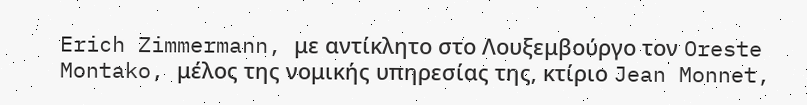Erich Zimmermann, με αντίκλητο στο Λουξεμβούργο τον Oreste Montako, μέλος της νομικής υπηρεσίας της, κτίριο Jean Monnet,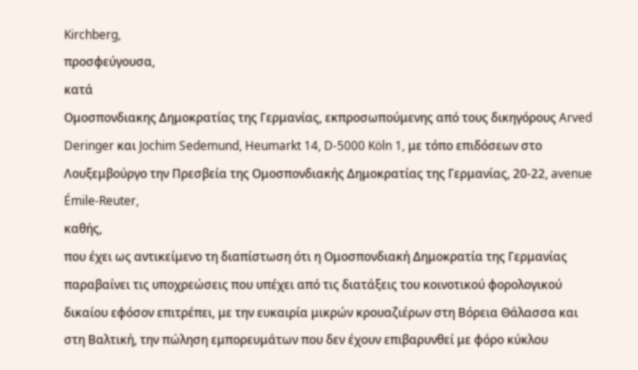Kirchberg,
προσφεύγουσα,
κατά
Ομοσπονδιακης Δημοκρατίας της Γερμανίας, εκπροσωπούμενης από τους δικηγόρους Arved Deringer και Jochim Sedemund, Heumarkt 14, D-5000 Köln 1, με τόπο επιδόσεων στο Λουξεμβούργο την Πρεσβεία της Ομοσπονδιακής Δημοκρατίας της Γερμανίας, 20-22, avenue Émile-Reuter,
καθής,
που έχει ως αντικείμενο τη διαπίστωση ότι η Ομοσπονδιακή Δημοκρατία της Γερμανίας παραβαίνει τις υποχρεώσεις που υπέχει από τις διατάξεις του κοινοτικού φορολογικού δικαίου εφόσον επιτρέπει, με την ευκαιρία μικρών κρουαζιέρων στη Βόρεια Θάλασσα και στη Βαλτική, την πώληση εμπορευμάτων που δεν έχουν επιβαρυνθεί με φόρο κύκλου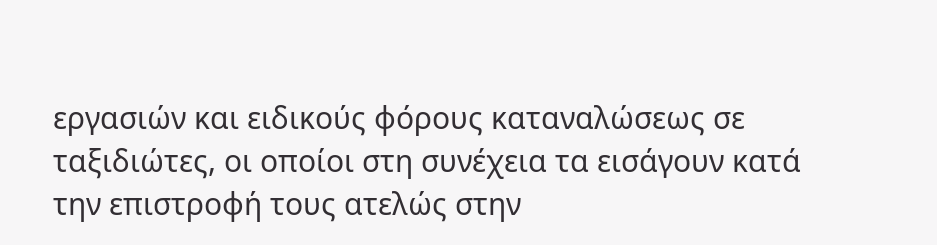εργασιών και ειδικούς φόρους καταναλώσεως σε ταξιδιώτες, οι οποίοι στη συνέχεια τα εισάγουν κατά την επιστροφή τους ατελώς στην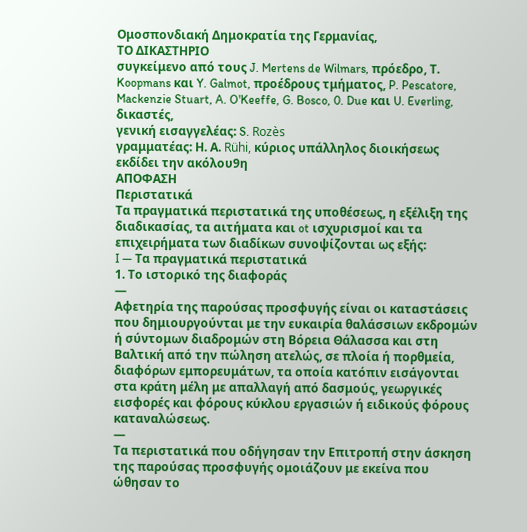Ομοσπονδιακή Δημοκρατία της Γερμανίας,
ΤΟ ΔΙΚΑΣΤΗΡΙΟ
συγκείμενο από τους J. Mertens de Wilmars, πρόεδρο, Τ. Koopmans και Y. Galmot, προέδρους τμήματος, P. Pescatore, Mackenzie Stuart, A. O'Keeffe, G. Bosco, 0. Due και U. Everling, δικαστές,
γενική εισαγγελέας: S. Rozès
γραμματέας: Η. Α. Rühi, κύριος υπάλληλος διοικήσεως
εκδίδει την ακόλου9η
ΑΠΟΦΑΣΗ
Περιστατικά
Τα πραγματικά περιστατικά της υποθέσεως, η εξέλιξη της διαδικασίας, τα αιτήματα και ot ισχυρισμοί και τα επιχειρήματα των διαδίκων συνοψίζονται ως εξής:
I — Τα πραγματικά περιστατικά
1. Το ιστορικό της διαφοράς
—
Αφετηρία της παρούσας προσφυγής είναι οι καταστάσεις που δημιουργούνται με την ευκαιρία θαλάσσιων εκδρομών ή σύντομων διαδρομών στη Βόρεια Θάλασσα και στη Βαλτική από την πώληση ατελώς, σε πλοία ή πορθμεία, διαφόρων εμπορευμάτων, τα οποία κατόπιν εισάγονται στα κράτη μέλη με απαλλαγή από δασμούς, γεωργικές εισφορές και φόρους κύκλου εργασιών ή ειδικούς φόρους καταναλώσεως.
—
Τα περιστατικά που οδήγησαν την Επιτροπή στην άσκηση της παρούσας προσφυγής ομοιάζουν με εκείνα που ώθησαν το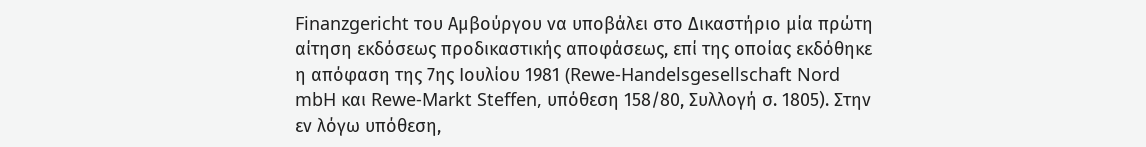Finanzgericht του Αμβούργου να υποβάλει στο Δικαστήριο μία πρώτη αίτηση εκδόσεως προδικαστικής αποφάσεως, επί της οποίας εκδόθηκε η απόφαση της 7ης Ιουλίου 1981 (Rewe-Handelsgesellschaft Nord mbH και Rewe-Markt Steffen, υπόθεση 158/80, Συλλογή σ. 1805). Στην εν λόγω υπόθεση,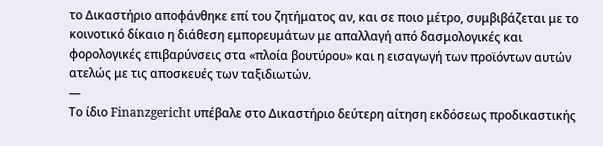το Δικαστήριο αποφάνθηκε επί του ζητήματος αν, και σε ποιο μέτρο, συμβιβάζεται με το κοινοτικό δίκαιο η διάθεση εμπορευμάτων με απαλλαγή από δασμολογικές και φορολογικές επιβαρύνσεις στα «πλοία βουτύρου» και η εισαγωγή των προϊόντων αυτών ατελώς με τις αποσκευές των ταξιδιωτών.
—
Το ίδιο Finanzgericht υπέβαλε στο Δικαστήριο δεύτερη αίτηση εκδόσεως προδικαστικής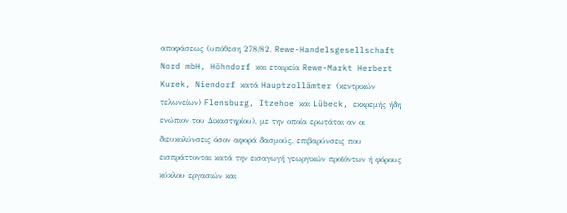αποφάσεως (υπόθεση 278/82, Rewe-Handelsgesellschaft Nord mbH, Höhndorf και εταιρεία Rewe-Markt Herbert Kurek, Niendorf κατά Hauptzollämter (κεντρικών τελωνείων) Flensburg, Itzehoe και Lübeck, εκκρεμής ήδη ενώπιον του Δικαστηρίου), με την οποία ερωτάται αν οι διευκολύνσεις όσον αφορά δασμούς, επιβαρύνσεις που εισπράττονται κατά την εισαγωγή γεωργικών προϊόντων ή φόρους κύκλου εργασιών και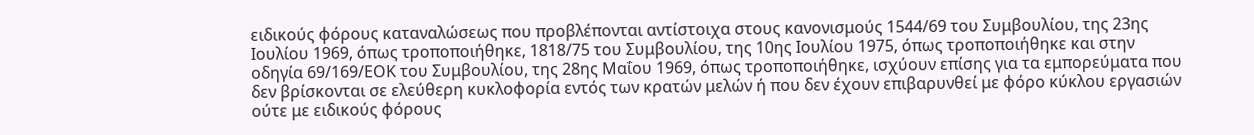ειδικούς φόρους καταναλώσεως που προβλέπονται αντίστοιχα στους κανονισμούς 1544/69 του Συμβουλίου, της 23ης Ιουλίου 1969, όπως τροποποιήθηκε, 1818/75 του Συμβουλίου, της 10ης Ιουλίου 1975, όπως τροποποιήθηκε και στην οδηγία 69/169/ΕΟΚ του Συμβουλίου, της 28ης Μαΐου 1969, όπως τροποποιήθηκε, ισχύουν επίσης για τα εμπορεύματα που δεν βρίσκονται σε ελεύθερη κυκλοφορία εντός των κρατών μελών ή που δεν έχουν επιβαρυνθεί με φόρο κύκλου εργασιών ούτε με ειδικούς φόρους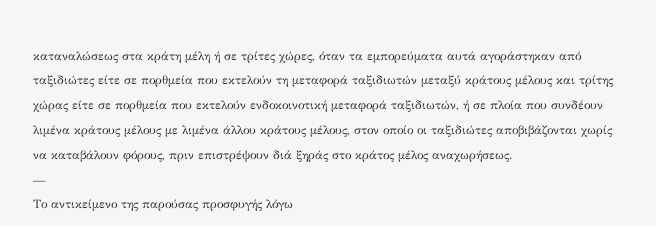καταναλώσεως στα κράτη μέλη ή σε τρίτες χώρες, όταν τα εμπορεύματα αυτά αγοράστηκαν από ταξιδιώτες είτε σε πορθμεία που εκτελούν τη μεταφορά ταξιδιωτών μεταξύ κράτους μέλους και τρίτης χώρας είτε σε πορθμεία που εκτελούν ενδοκοινοτική μεταφορά ταξιδιωτών, ή σε πλοία που συνδέουν λιμένα κράτους μέλους με λιμένα άλλου κράτους μέλους, στον οποίο οι ταξιδιώτες αποβιβάζονται χωρίς να καταβάλουν φόρους, πριν επιστρέψουν διά ξηράς στο κράτος μέλος αναχωρήσεως.
—
Το αντικείμενο της παρούσας προσφυγής λόγω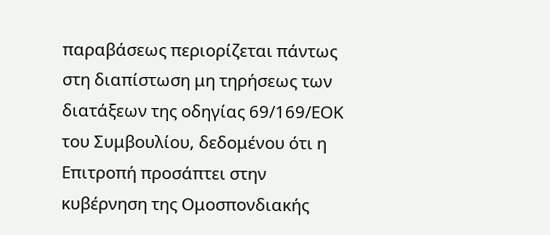παραβάσεως περιορίζεται πάντως στη διαπίστωση μη τηρήσεως των διατάξεων της οδηγίας 69/169/ΕΟΚ του Συμβουλίου, δεδομένου ότι η Επιτροπή προσάπτει στην κυβέρνηση της Ομοσπονδιακής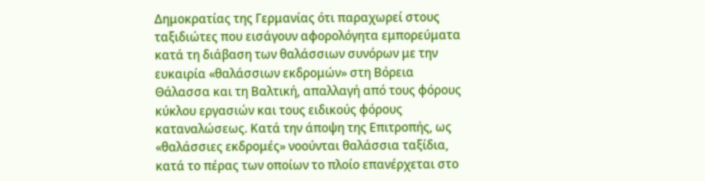Δημοκρατίας της Γερμανίας ότι παραχωρεί στους ταξιδιώτες που εισάγουν αφορολόγητα εμπορεύματα κατά τη διάβαση των θαλάσσιων συνόρων με την ευκαιρία «θαλάσσιων εκδρομών» στη Βόρεια Θάλασσα και τη Βαλτική, απαλλαγή από τους φόρους κύκλου εργασιών και τους ειδικούς φόρους καταναλώσεως. Κατά την άποψη της Επιτροπής, ως «θαλάσσιες εκδρομές» νοούνται θαλάσσια ταξίδια, κατά το πέρας των οποίων το πλοίο επανέρχεται στο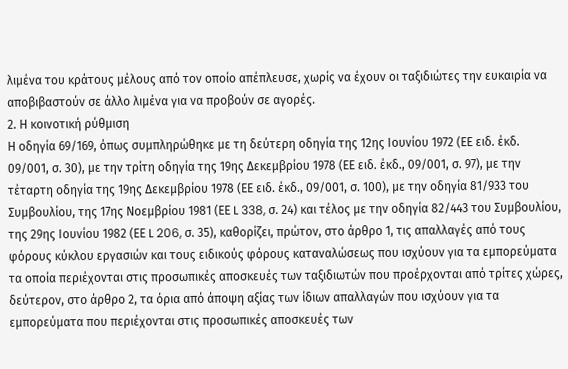λιμένα του κράτους μέλους από τον οποίο απέπλευσε, χωρίς να έχουν οι ταξιδιώτες την ευκαιρία να αποβιβαστούν σε άλλο λιμένα για να προβούν σε αγορές.
2. Η κοινοτική ρύθμιση
Η οδηγία 69/169, όπως συμπληρώθηκε με τη δεύτερη οδηγία της 12ης Ιουνίου 1972 (ΕΕ ειδ. έκδ. 09/001, σ. 30), με την τρίτη οδηγία της 19ης Δεκεμβρίου 1978 (ΕΕ ειδ. έκδ., 09/001, σ. 97), με την τέταρτη οδηγία της 19ης Δεκεμβρίου 1978 (ΕΕ ειδ. έκδ., 09/001, σ. 100), με την οδηγία 81/933 του Συμβουλίου, της 17ης Νοεμβρίου 1981 (ΕΕ L 338, σ. 24) και τέλος με την οδηγία 82/443 του Συμβουλίου, της 29ης Ιουνίου 1982 (ΕΕ L 206, σ. 35), καθορίζει, πρώτον, στο άρθρο 1, τις απαλλαγές από τους φόρους κύκλου εργασιών και τους ειδικούς φόρους καταναλώσεως που ισχύουν για τα εμπορεύματα τα οποία περιέχονται στις προσωπικές αποσκευές των ταξιδιωτών που προέρχονται από τρίτες χώρες, δεύτερον, στο άρθρο 2, τα όρια από άποψη αξίας των ίδιων απαλλαγών που ισχύουν για τα εμπορεύματα που περιέχονται στις προσωπικές αποσκευές των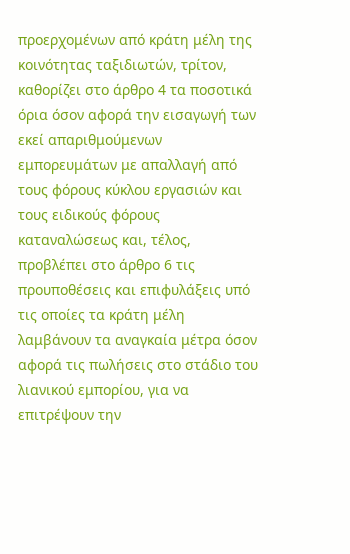προερχομένων από κράτη μέλη της κοινότητας ταξιδιωτών, τρίτον, καθορίζει στο άρθρο 4 τα ποσοτικά όρια όσον αφορά την εισαγωγή των εκεί απαριθμούμενων εμπορευμάτων με απαλλαγή από τους φόρους κύκλου εργασιών και τους ειδικούς φόρους καταναλώσεως και, τέλος, προβλέπει στο άρθρο 6 τις προυποθέσεις και επιφυλάξεις υπό τις οποίες τα κράτη μέλη λαμβάνουν τα αναγκαία μέτρα όσον αφορά τις πωλήσεις στο στάδιο του λιανικού εμπορίου, για να επιτρέψουν την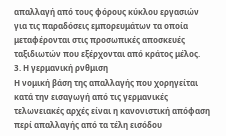απαλλαγή από τους φόρους κύκλου εργασιών για τις παραδόσεις εμπορευμάτων τα οποία μεταφέρονται στις προσωπικές αποσκευές ταξιδιωτών που εξέρχονται από κράτος μέλος.
3. Η γερμανική ρνθμιση
Η νομική βάση της απαλλαγής που χορηγείται κατά την εισαγωγή από τις γερμανικές τελωνειακές αρχές είναι η κανονιστική απόφαση περί απαλλαγής από τα τέλη εισόδου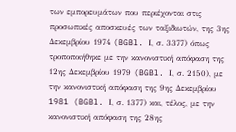των εμπορευμάτων που περιέχονται στις προσωπικές αποσκευές των ταξιδιωτών, της 3ης Δεκεμβρίου 1974 (BGBl. Ι, σ. 3377) όπως τροποποιήθηκε με την κανονιστική απόφαση της 12ης Δεκεμβρίου 1979 (BGBl. Ι, σ. 2150), με την κανονιστική απόφαση της 9ης Δεκεμβρίου 1981 (BGBl. Ι, σ. 1377) και, τέλος, με την κανονιστική απόφαση της 28ης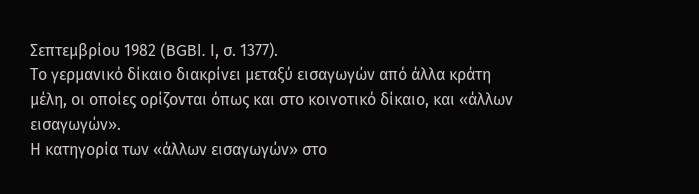Σεπτεμβρίου 1982 (BGBl. Ι, σ. 1377).
Το γερμανικό δίκαιο διακρίνει μεταξύ εισαγωγών από άλλα κράτη μέλη, οι οποίες ορίζονται όπως και στο κοινοτικό δίκαιο, και «άλλων εισαγωγών».
Η κατηγορία των «άλλων εισαγωγών» στο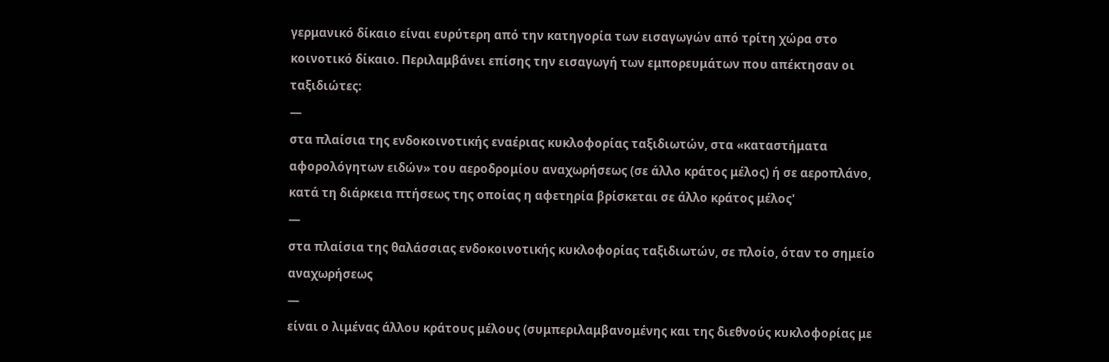γερμανικό δίκαιο είναι ευρύτερη από την κατηγορία των εισαγωγών από τρίτη χώρα στο κοινοτικό δίκαιο. Περιλαμβάνει επίσης την εισαγωγή των εμπορευμάτων που απέκτησαν οι ταξιδιώτες:
—
στα πλαίσια της ενδοκοινοτικής εναέριας κυκλοφορίας ταξιδιωτών, στα «καταστήματα αφορολόγητων ειδών» του αεροδρομίου αναχωρήσεως (σε άλλο κράτος μέλος) ή σε αεροπλάνο, κατά τη διάρκεια πτήσεως της οποίας η αφετηρία βρίσκεται σε άλλο κράτος μέλος'
—
στα πλαίσια της θαλάσσιας ενδοκοινοτικής κυκλοφορίας ταξιδιωτών, σε πλοίο, όταν το σημείο αναχωρήσεως
—
είναι ο λιμένας άλλου κράτους μέλους (συμπεριλαμβανομένης και της διεθνούς κυκλοφορίας με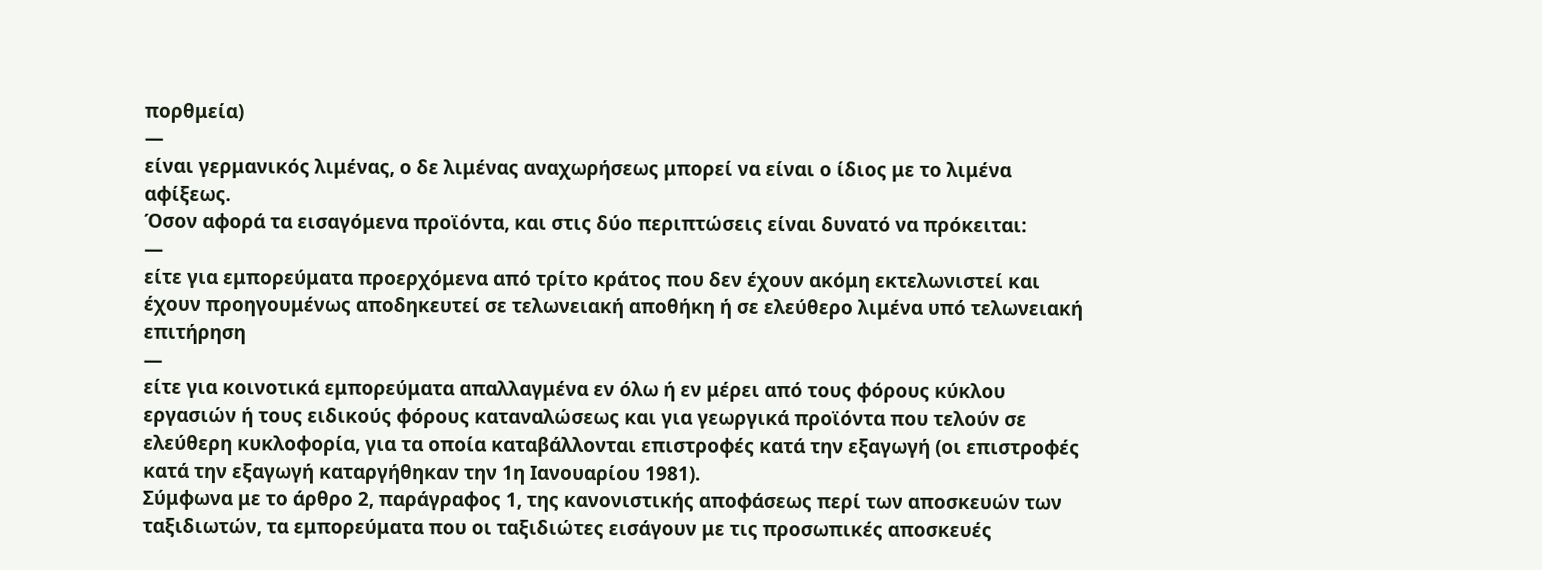πορθμεία)
—
είναι γερμανικός λιμένας, ο δε λιμένας αναχωρήσεως μπορεί να είναι ο ίδιος με το λιμένα αφίξεως.
Όσον αφορά τα εισαγόμενα προϊόντα, και στις δύο περιπτώσεις είναι δυνατό να πρόκειται:
—
είτε για εμπορεύματα προερχόμενα από τρίτο κράτος που δεν έχουν ακόμη εκτελωνιστεί και έχουν προηγουμένως αποδηκευτεί σε τελωνειακή αποθήκη ή σε ελεύθερο λιμένα υπό τελωνειακή επιτήρηση
—
είτε για κοινοτικά εμπορεύματα απαλλαγμένα εν όλω ή εν μέρει από τους φόρους κύκλου εργασιών ή τους ειδικούς φόρους καταναλώσεως και για γεωργικά προϊόντα που τελούν σε ελεύθερη κυκλοφορία, για τα οποία καταβάλλονται επιστροφές κατά την εξαγωγή (οι επιστροφές κατά την εξαγωγή καταργήθηκαν την 1η Ιανουαρίου 1981).
Σύμφωνα με το άρθρο 2, παράγραφος 1, της κανονιστικής αποφάσεως περί των αποσκευών των ταξιδιωτών, τα εμπορεύματα που οι ταξιδιώτες εισάγουν με τις προσωπικές αποσκευές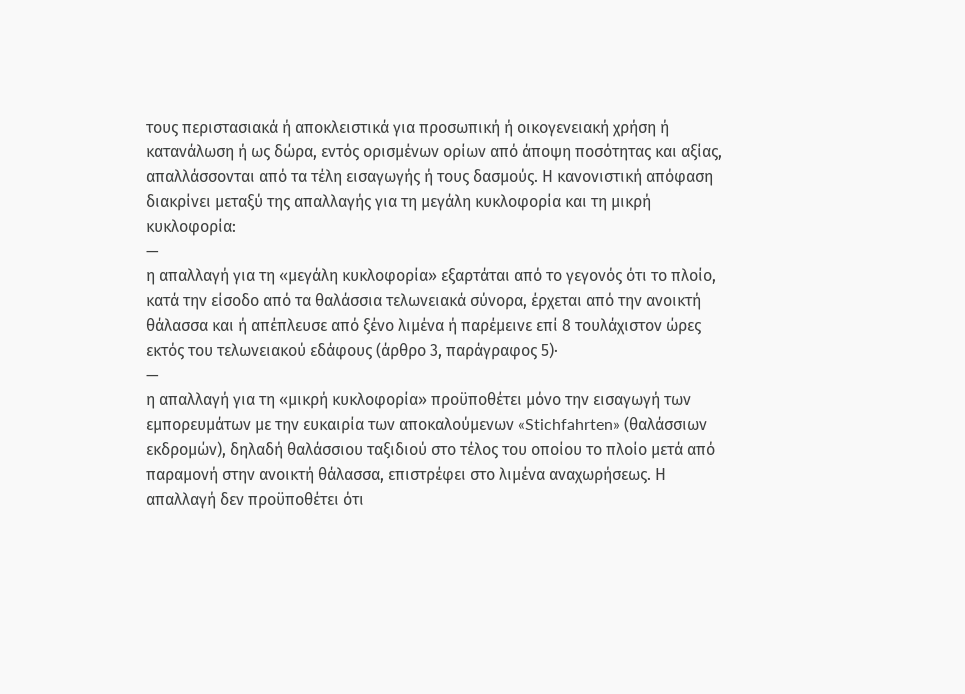τους περιστασιακά ή αποκλειστικά για προσωπική ή οικογενειακή χρήση ή κατανάλωση ή ως δώρα, εντός ορισμένων ορίων από άποψη ποσότητας και αξίας, απαλλάσσονται από τα τέλη εισαγωγής ή τους δασμούς. Η κανονιστική απόφαση διακρίνει μεταξύ της απαλλαγής για τη μεγάλη κυκλοφορία και τη μικρή κυκλοφορία:
—
η απαλλαγή για τη «μεγάλη κυκλοφορία» εξαρτάται από το γεγονός ότι το πλοίο, κατά την είσοδο από τα θαλάσσια τελωνειακά σύνορα, έρχεται από την ανοικτή θάλασσα και ή απέπλευσε από ξένο λιμένα ή παρέμεινε επί 8 τουλάχιστον ώρες εκτός του τελωνειακού εδάφους (άρθρο 3, παράγραφος 5)·
—
η απαλλαγή για τη «μικρή κυκλοφορία» προϋποθέτει μόνο την εισαγωγή των εμπορευμάτων με την ευκαιρία των αποκαλούμενων «Stichfahrten» (θαλάσσιων εκδρομών), δηλαδή θαλάσσιου ταξιδιού στο τέλος του οποίου το πλοίο μετά από παραμονή στην ανοικτή θάλασσα, επιστρέφει στο λιμένα αναχωρήσεως. Η απαλλαγή δεν προϋποθέτει ότι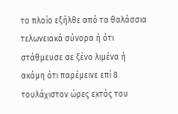το πλοίο εξήλθε από τα θαλάσσια τελωνειακά σύνορα ή ότι στάθμευσε σε ξένο λιμένα ή ακόμη ότι παρέμεινε επί 8 τουλάχιστον ώρες εκτός του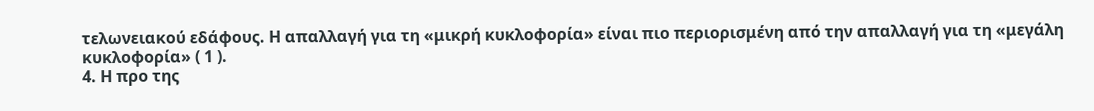τελωνειακού εδάφους. Η απαλλαγή για τη «μικρή κυκλοφορία» είναι πιο περιορισμένη από την απαλλαγή για τη «μεγάλη κυκλοφορία» ( 1 ).
4. Η προ της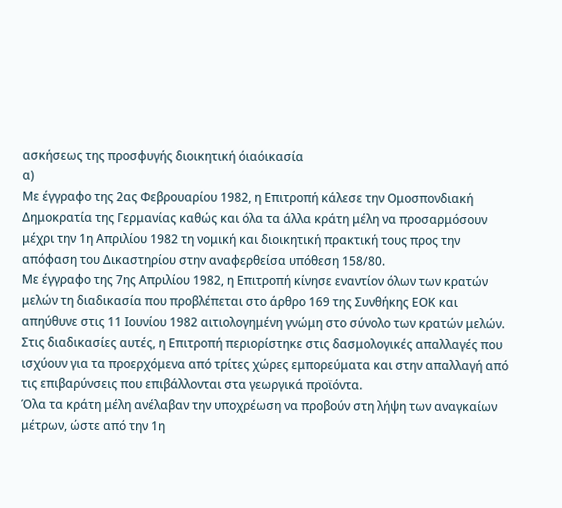ασκήσεως της προσφυγής διοικητική όιαόικασία
α)
Με έγγραφο της 2ας Φεβρουαρίου 1982, η Επιτροπή κάλεσε την Ομοσπονδιακή Δημοκρατία της Γερμανίας καθώς και όλα τα άλλα κράτη μέλη να προσαρμόσουν μέχρι την 1η Απριλίου 1982 τη νομική και διοικητική πρακτική τους προς την απόφαση του Δικαστηρίου στην αναφερθείσα υπόθεση 158/80.
Με έγγραφο της 7ης Απριλίου 1982, η Επιτροπή κίνησε εναντίον όλων των κρατών μελών τη διαδικασία που προβλέπεται στο άρθρο 169 της Συνθήκης ΕΟΚ και απηύθυνε στις 11 Ιουνίου 1982 αιτιολογημένη γνώμη στο σύνολο των κρατών μελών.
Στις διαδικασίες αυτές, η Επιτροπή περιορίστηκε στις δασμολογικές απαλλαγές που ισχύουν για τα προερχόμενα από τρίτες χώρες εμπορεύματα και στην απαλλαγή από τις επιβαρύνσεις που επιβάλλονται στα γεωργικά προϊόντα.
Όλα τα κράτη μέλη ανέλαβαν την υποχρέωση να προβούν στη λήψη των αναγκαίων μέτρων, ώστε από την 1η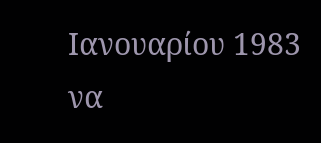Ιανουαρίου 1983 να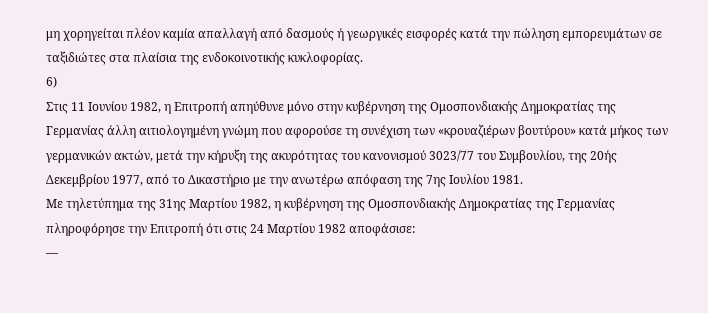μη χορηγείται πλέον καμία απαλλαγή από δασμούς ή γεωργικές εισφορές κατά την πώληση εμπορευμάτων σε ταξιδιώτες στα πλαίσια της ενδοκοινοτικής κυκλοφορίας.
6)
Στις 11 Ιουνίου 1982, η Επιτροπή απηύθυνε μόνο στην κυβέρνηση της Ομοσπονδιακής Δημοκρατίας της Γερμανίας άλλη αιτιολογημένη γνώμη που αφορούσε τη συνέχιση των «κρουαζιέρων βουτύρου» κατά μήκος των γερμανικών ακτών, μετά την κήρυξη της ακυρότητας του κανονισμού 3023/77 του Συμβουλίου, της 20ής Δεκεμβρίου 1977, από το Δικαστήριο με την ανωτέρω απόφαση της 7ης Ιουλίου 1981.
Με τηλετύπημα της 31ης Μαρτίου 1982, η κυβέρνηση της Ομοσπονδιακής Δημοκρατίας της Γερμανίας πληροφόρησε την Επιτροπή ότι στις 24 Μαρτίου 1982 αποφάσισε:
—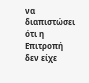να διαπιστώσει ότι η Επιτροπή δεν είχε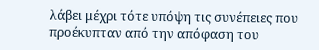λάβει μέχρι τότε υπόψη τις συνέπειες που προέκυπταν από την απόφαση του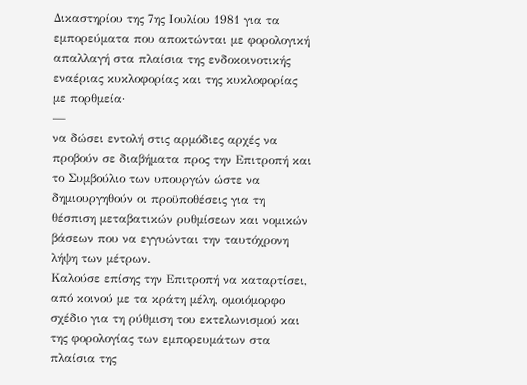Δικαστηρίου της 7ης Ιουλίου 1981 για τα εμπορεύματα που αποκτώνται με φορολογική απαλλαγή στα πλαίσια της ενδοκοινοτικής εναέριας κυκλοφορίας και της κυκλοφορίας με πορθμεία·
—
να δώσει εντολή στις αρμόδιες αρχές να προβούν σε διαβήματα προς την Επιτροπή και το Συμβούλιο των υπουργών ώστε να δημιουργηθούν οι προϋποθέσεις για τη θέσπιση μεταβατικών ρυθμίσεων και νομικών βάσεων που να εγγυώνται την ταυτόχρονη λήψη των μέτρων.
Καλούσε επίσης την Επιτροπή να καταρτίσει, από κοινού με τα κράτη μέλη, ομοιόμορφο σχέδιο για τη ρύθμιση του εκτελωνισμού και της φορολογίας των εμπορευμάτων στα πλαίσια της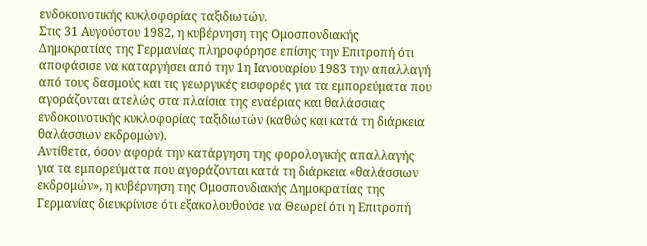ενδοκοινοτικής κυκλοφορίας ταξιδιωτών.
Στις 31 Αυγούστου 1982, η κυβέρνηση της Ομοσπονδιακής Δημοκρατίας της Γερμανίας πληροφόρησε επίσης την Επιτροπή ότι αποφάσισε να καταργήσει από την 1η Ιανουαρίου 1983 την απαλλαγή από τους δασμούς και τις γεωργικές εισφορές για τα εμπορεύματα που αγοράζονται ατελώς στα πλαίσια της εναέριας και θαλάσσιας ενδοκοινοτικής κυκλοφορίας ταξιδιωτών (καθώς και κατά τη διάρκεια θαλάσσιων εκδρομών).
Αντίθετα, όσον αφορά την κατάργηση της φορολογικής απαλλαγής για τα εμπορεύματα που αγοράζονται κατά τη διάρκεια «θαλάσσιων εκδρομών», η κυβέρνηση της Ομοσπονδιακής Δημοκρατίας της Γερμανίας διευκρίνισε ότι εξακολουθούσε να Θεωρεί ότι η Επιτροπή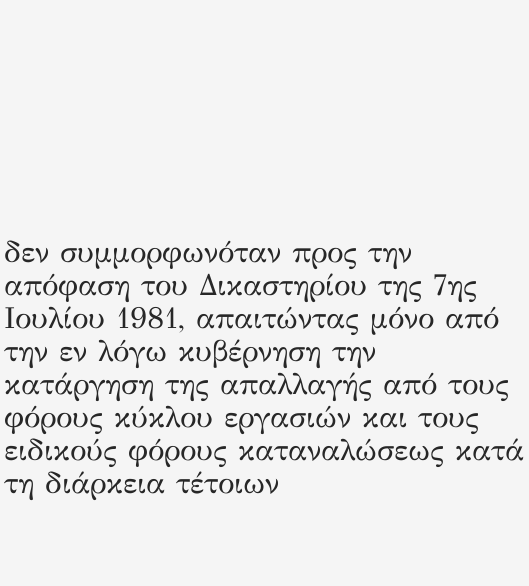δεν συμμορφωνόταν προς την απόφαση του Δικαστηρίου της 7ης Ιουλίου 1981, απαιτώντας μόνο από την εν λόγω κυβέρνηση την κατάργηση της απαλλαγής από τους φόρους κύκλου εργασιών και τους ειδικούς φόρους καταναλώσεως κατά τη διάρκεια τέτοιων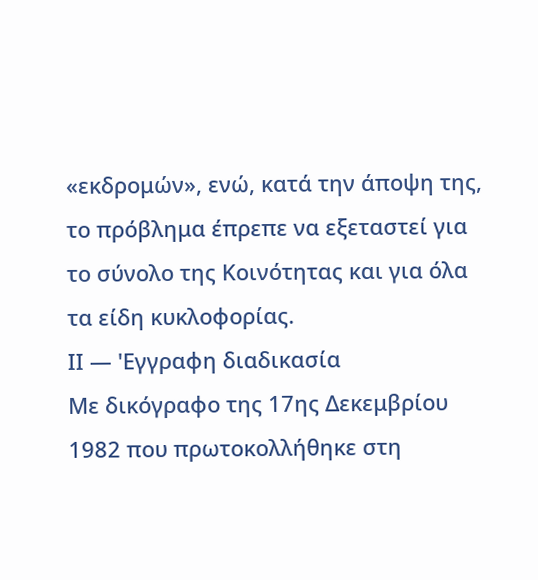«εκδρομών», ενώ, κατά την άποψη της, το πρόβλημα έπρεπε να εξεταστεί για το σύνολο της Κοινότητας και για όλα τα είδη κυκλοφορίας.
ΙΙ — 'Εγγραφη διαδικασία
Με δικόγραφο της 17ης Δεκεμβρίου 1982 που πρωτοκολλήθηκε στη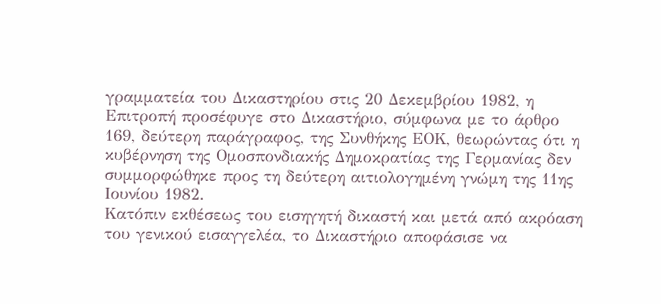γραμματεία του Δικαστηρίου στις 20 Δεκεμβρίου 1982, η Επιτροπή προσέφυγε στο Δικαστήριο, σύμφωνα με το άρθρο 169, δεύτερη παράγραφος, της Συνθήκης ΕΟΚ, θεωρώντας ότι η κυβέρνηση της Ομοσπονδιακής Δημοκρατίας της Γερμανίας δεν συμμορφώθηκε προς τη δεύτερη αιτιολογημένη γνώμη της 11ης Ιουνίου 1982.
Κατόπιν εκθέσεως του εισηγητή δικαστή και μετά από ακρόαση του γενικού εισαγγελέα, το Δικαστήριο αποφάσισε να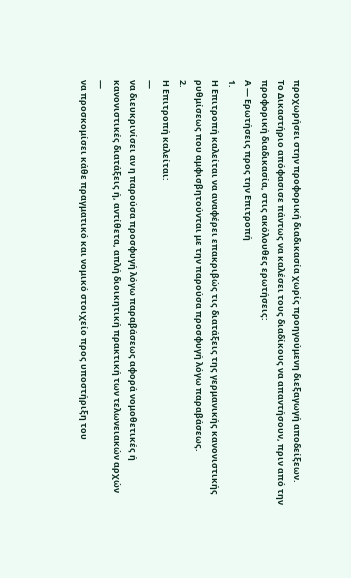προχωρήσει στην προφορική διαδικασία χωρίς προηγούμενη διεξαγωγή αποδείξεων.
Το Δικαστήριο απόφασισε πάντως να καλέσει τους διαδίκους να απαντήσουν, πριν από την προφορική διαδικασία, στις ακόλουθες ερωτήσεις:
Α — Ερωτήσεις προς την Επιτροπή
1.
Η Επιτροπή καλείται να αναφέρει επακριβώς τις διατάξεις της γερμανικής κανονιστικής ρυθμίσεως που αμφισβητούνται με την παρούσα προσφυγή λόγω παραβάσεως.
2.
Η Επιτροπή καλείται:
—
να διευκρινίσει αν η παρούσα προσφυγή λόγω παραβάσεως αφορά νομοθετικές ή κανονιστικές διατάξεις ή, αντίθετα, απλή διοικητική πρακτική των τελωνειακών αρχών
—
να προσκομίσει κάθε πραγματικό και νομικό στοιχείο προς υποστήριξη του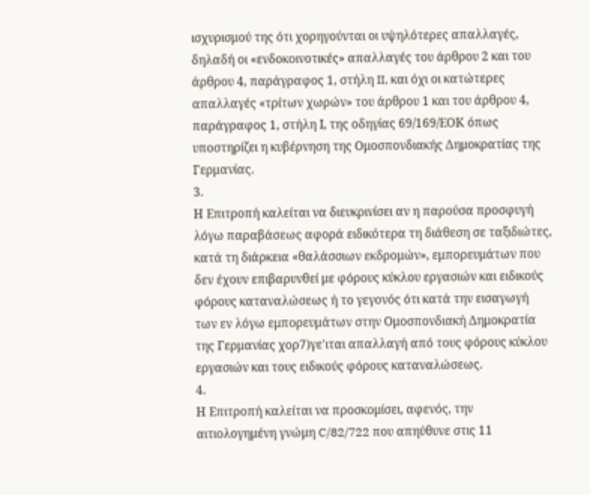ισχυρισμού της ότι χορηγούνται οι υψηλότερες απαλλαγές, δηλαδή οι «ενδοκοινοτικές» απαλλαγές του άρθρου 2 και του άρθρου 4, παράγραφος 1, στήλη II, και όχι οι κατώτερες απαλλαγές «τρίτων χωρών» του άρθρου 1 και του άρθρου 4, παράγραφος 1, στήλη Ι, της οδηγίας 69/169/ΕΟΚ όπως υποστηρίζει η κυβέρνηση της Ομοσπονδιακής Δημοκρατίας της Γερμανίας.
3.
Η Επιτροπή καλείται να διευκρινίσει αν η παρούσα προσφυγή λόγω παραβάσεως αφορά ειδικότερα τη διάθεση σε ταξιδιώτες, κατά τη διάρκεια «θαλάσσιων εκδρομών», εμπορευμάτων που δεν έχουν επιβαρυνθεί με φόρους κύκλου εργασιών και ειδικούς φόρους καταναλώσεως ή το γεγονός ότι κατά την εισαγωγή των εν λόγω εμπορευμάτων στην Ομοσπονδιακή Δημοκρατία της Γερμανίας χορ7)γε'ιται απαλλαγή από τους φόρους κύκλου εργασιών και τους ειδικούς φόρους καταναλώσεως.
4.
Η Επιτροπή καλείται να προσκομίσει, αφενός, την αιτιολογημένη γνώμη C/82/722 που απηύθυνε στις 11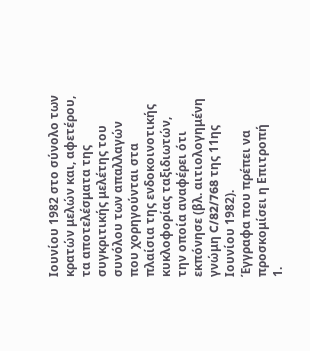Ιουνίου 1982 στο σύνολο των κρατών μελών και, αφετέρου, τα αποτελέσματα της συγκριτικής μελέτης του συνόλου των απαλλαγών που χορηγούνται στα πλαίσια της ενδοκοινοτικής κυκλοφορίας ταξιδιωτών, την οποία αναφέρει ότι εκπόνησε (βλ. αιτιολογημένη γνώμη C/82/768 της 11ης Ιουνίου 1982).
Έγγραφα που πρέπει να προσκομίσει η Επιτροπή
1.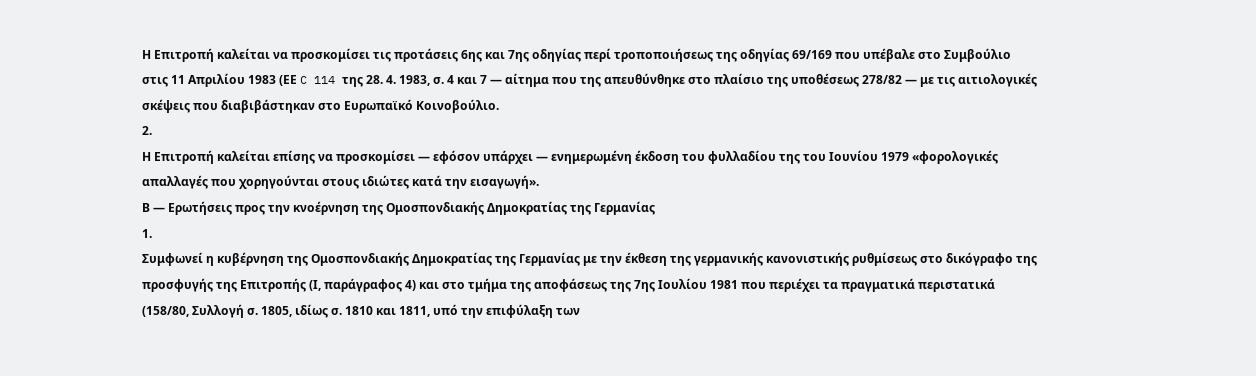Η Επιτροπή καλείται να προσκομίσει τις προτάσεις 6ης και 7ης οδηγίας περί τροποποιήσεως της οδηγίας 69/169 που υπέβαλε στο Συμβούλιο στις 11 Απριλίου 1983 (ΕΕ C 114 της 28. 4. 1983, σ. 4 και 7 — αίτημα που της απευθύνθηκε στο πλαίσιο της υποθέσεως 278/82 — με τις αιτιολογικές σκέψεις που διαβιβάστηκαν στο Ευρωπαϊκό Κοινοβούλιο.
2.
Η Επιτροπή καλείται επίσης να προσκομίσει — εφόσον υπάρχει — ενημερωμένη έκδοση του φυλλαδίου της του Ιουνίου 1979 «φορολογικές απαλλαγές που χορηγούνται στους ιδιώτες κατά την εισαγωγή».
Β — Ερωτήσεις προς την κνοέρνηση της Ομοσπονδιακής Δημοκρατίας της Γερμανίας
1.
Συμφωνεί η κυβέρνηση της Ομοσπονδιακής Δημοκρατίας της Γερμανίας με την έκθεση της γερμανικής κανονιστικής ρυθμίσεως στο δικόγραφο της προσφυγής της Επιτροπής (Ι, παράγραφος 4) και στο τμήμα της αποφάσεως της 7ης Ιουλίου 1981 που περιέχει τα πραγματικά περιστατικά (158/80, Συλλογή σ. 1805, ιδίως σ. 1810 και 1811, υπό την επιφύλαξη των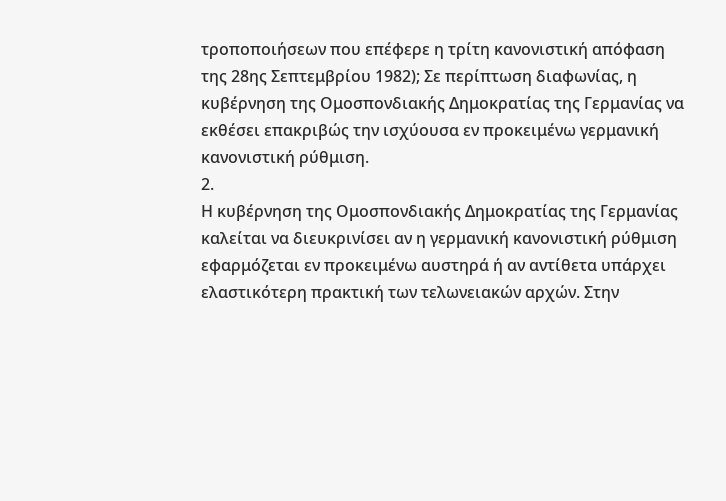τροποποιήσεων που επέφερε η τρίτη κανονιστική απόφαση της 28ης Σεπτεμβρίου 1982); Σε περίπτωση διαφωνίας, η κυβέρνηση της Ομοσπονδιακής Δημοκρατίας της Γερμανίας να εκθέσει επακριβώς την ισχύουσα εν προκειμένω γερμανική κανονιστική ρύθμιση.
2.
Η κυβέρνηση της Ομοσπονδιακής Δημοκρατίας της Γερμανίας καλείται να διευκρινίσει αν η γερμανική κανονιστική ρύθμιση εφαρμόζεται εν προκειμένω αυστηρά ή αν αντίθετα υπάρχει ελαστικότερη πρακτική των τελωνειακών αρχών. Στην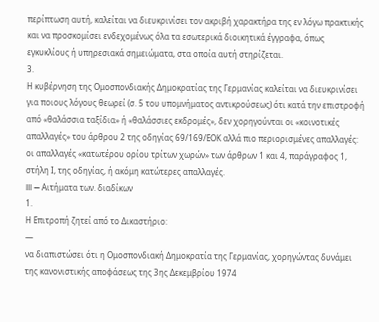περίπτωση αυτή, καλείται να διευκρινίσει τον ακριβή χαρακτήρα της εν λόγω πρακτικής και να προσκομίσει ενδεχομένως όλα τα εσωτερικά διοικητικά έγγραφα, όπως εγκυκλίους ή υπηρεσιακά σημειώματα, στα οποία αυτή στηρίζεται.
3.
Η κυβέρνηση της Ομοσπονδιακής Δημοκρατίας της Γερμανίας καλείται να διευκρινίσει για ποιους λόγους θεωρεί (σ. 5 του υπομνήματος αντικρούσεως) ότι κατά την επιστροφή από «θαλάσσια ταξίδια» ή «θαλάσσιες εκδρομές», δεν χορηγούνται οι «κοινοτικές απαλλαγές» του άρθρου 2 της οδηγίας 69/169/ΕΟΚ αλλά πιο περιορισμένες απαλλαγές: οι απαλλαγές «κατωτέρου ορίου τρίτων χωρών» των άρθρων 1 και 4, παράγραφος 1, στήλη Ι, της οδηγίας, ή ακόμη κατώτερες απαλλαγές.
III — Αιτήματα των. διαδίκων
1.
Η Επιτροπή ζητεί από το Δικαστήριο:
—
να διαπιστώσει ότι η Ομοσπονδιακή Δημοκρατία της Γερμανίας, χορηγώντας δυνάμει της κανονιστικής αποφάσεως της 3ης Δεκεμβρίου 1974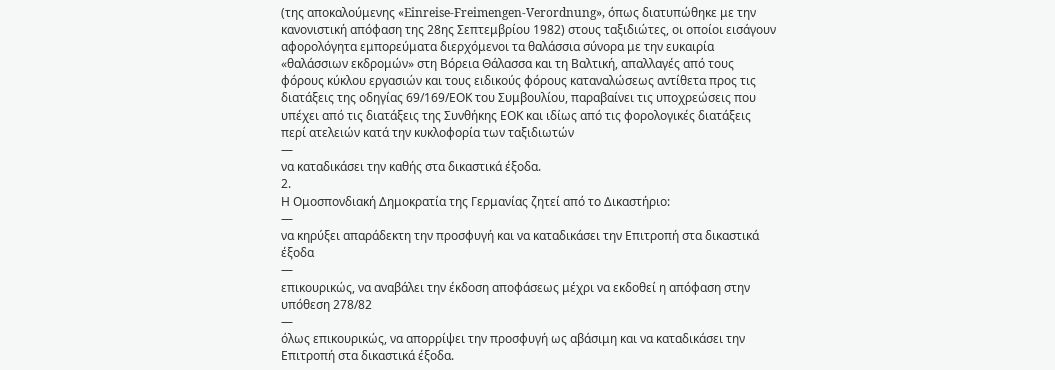(της αποκαλούμενης «Einreise-Freimengen-Verordnung», όπως διατυπώθηκε με την κανονιστική απόφαση της 28ης Σεπτεμβρίου 1982) στους ταξιδιώτες, οι οποίοι εισάγουν αφορολόγητα εμπορεύματα διερχόμενοι τα θαλάσσια σύνορα με την ευκαιρία «θαλάσσιων εκδρομών» στη Βόρεια Θάλασσα και τη Βαλτική, απαλλαγές από τους φόρους κύκλου εργασιών και τους ειδικούς φόρους καταναλώσεως αντίθετα προς τις διατάξεις της οδηγίας 69/169/ΕΟΚ του Συμβουλίου, παραβαίνει τις υποχρεώσεις που υπέχει από τις διατάξεις της Συνθήκης ΕΟΚ και ιδίως από τις φορολογικές διατάξεις περί ατελειών κατά την κυκλοφορία των ταξιδιωτών
—
να καταδικάσει την καθής στα δικαστικά έξοδα.
2.
Η Ομοσπονδιακή Δημοκρατία της Γερμανίας ζητεί από το Δικαστήριο:
—
να κηρύξει απαράδεκτη την προσφυγή και να καταδικάσει την Επιτροπή στα δικαστικά έξοδα
—
επικουρικώς, να αναβάλει την έκδοση αποφάσεως μέχρι να εκδοθεί η απόφαση στην υπόθεση 278/82
—
όλως επικουρικώς, να απορρίψει την προσφυγή ως αβάσιμη και να καταδικάσει την Επιτροπή στα δικαστικά έξοδα.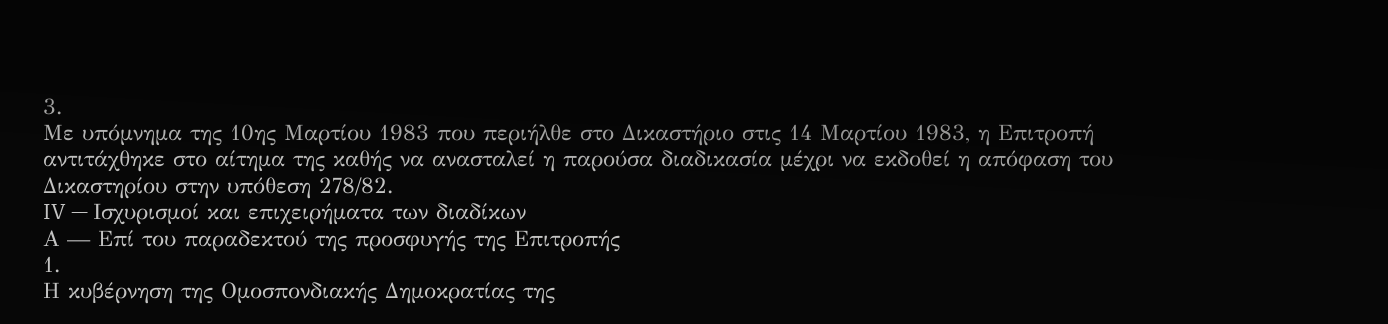3.
Με υπόμνημα της 10ης Μαρτίου 1983 που περιήλθε στο Δικαστήριο στις 14 Μαρτίου 1983, η Επιτροπή αντιτάχθηκε στο αίτημα της καθής να ανασταλεί η παρούσα διαδικασία μέχρι να εκδοθεί η απόφαση του Δικαστηρίου στην υπόθεση 278/82.
IV — Ισχυρισμοί και επιχειρήματα των διαδίκων
Α — Επί του παραδεκτού της προσφυγής της Επιτροπής
1.
Η κυβέρνηση της Ομοσπονδιακής Δημοκρατίας της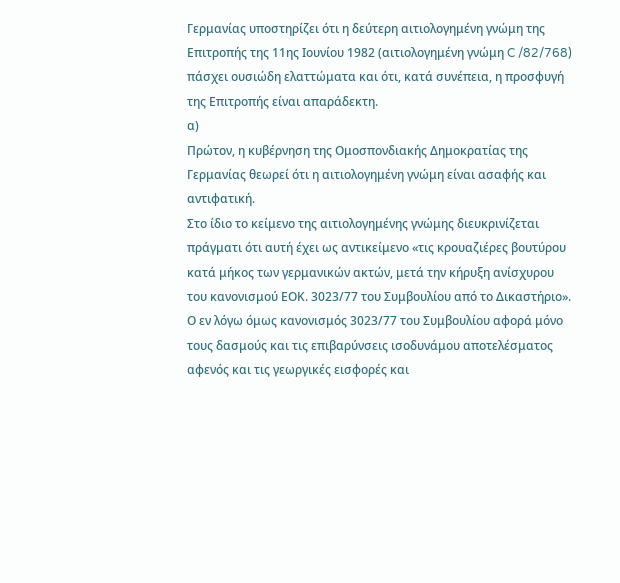Γερμανίας υποστηρίζει ότι η δεύτερη αιτιολογημένη γνώμη της Επιτροπής της 11ης Ιουνίου 1982 (αιτιολογημένη γνώμη C /82/768) πάσχει ουσιώδη ελαττώματα και ότι, κατά συνέπεια, η προσφυγή της Επιτροπής είναι απαράδεκτη.
α)
Πρώτον, η κυβέρνηση της Ομοσπονδιακής Δημοκρατίας της Γερμανίας θεωρεί ότι η αιτιολογημένη γνώμη είναι ασαφής και αντιφατική.
Στο ίδιο το κείμενο της αιτιολογημένης γνώμης διευκρινίζεται πράγματι ότι αυτή έχει ως αντικείμενο «τις κρουαζιέρες βουτύρου κατά μήκος των γερμανικών ακτών, μετά την κήρυξη ανίσχυρου του κανονισμού ΕΟΚ. 3023/77 του Συμβουλίου από το Δικαστήριο».
Ο εν λόγω όμως κανονισμός 3023/77 του Συμβουλίου αφορά μόνο τους δασμούς και τις επιβαρύνσεις ισοδυνάμου αποτελέσματος αφενός και τις γεωργικές εισφορές και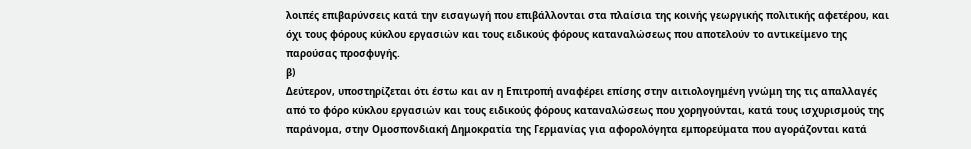λοιπές επιβαρύνσεις κατά την εισαγωγή που επιβάλλονται στα πλαίσια της κοινής γεωργικής πολιτικής αφετέρου, και όχι τους φόρους κύκλου εργασιών και τους ειδικούς φόρους καταναλώσεως που αποτελούν το αντικείμενο της παρούσας προσφυγής.
β)
Δεύτερον, υποστηρίζεται ότι έστω και αν η Επιτροπή αναφέρει επίσης στην αιτιολογημένη γνώμη της τις απαλλαγές από το φόρο κύκλου εργασιών και τους ειδικούς φόρους καταναλώσεως που χορηγούνται, κατά τους ισχυρισμούς της παράνομα, στην Ομοσπονδιακή Δημοκρατία της Γερμανίας για αφορολόγητα εμπορεύματα που αγοράζονται κατά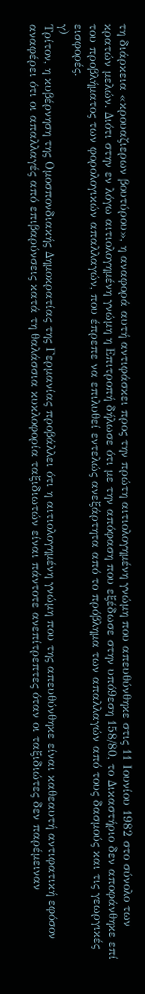τη διάρκεια «κρουαζιερων βουτύρου», η αναφορά αυτή αντιφάσκει προς την πρώτη αιτιολογημένη γνώμη που απευθύνθηκε στις 11 Ιουνίου 1982 στο σύνολο των κρατών μελών. Διότι στην εν λόγω αιτιολογημένη γνώμη η Επιτροπή δήλωσε ότι με την απόφαση που εξέδωσε στην υπό9εση 158/80, το Δικαστήριο δεν αποφάνθηκε επί του προβλήματος των φορολογικών απαλλαγών, που έπρεπε να επιλυθεί εντελώς ανεξάρτητα από το πρόβλημα των απαλλαγών από τους δασμούς και τις γεωργικές εισφορές.
γ)
Τρίτον, η κυβέρνηση της Ομοσπονδιακής Δημοκρατίας της Γερμανίας προβάλλει ότι η αιτιολογημένη γνώμη που της απευθύνθηκε είναι καθεαυτή αντιφατική εφόσον αναφέρει ότι οι απαλλαγές από επιβαρύνσεις κατά τη θαλάσσια κυκλοφορία ταξιδιωτών είναι πάντοτε ανεπίτρεπτες όταν οι ταξιδιώτες δεν παρέμειναν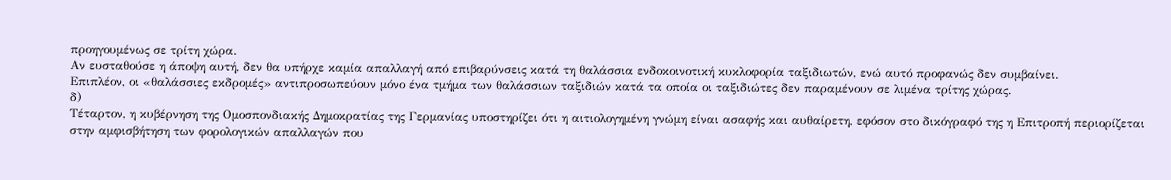προηγουμένως σε τρίτη χώρα.
Αν ευσταθούσε η άποψη αυτή, δεν θα υπήρχε καμία απαλλαγή από επιβαρύνσεις κατά τη θαλάσσια ενδοκοινοτική κυκλοφορία ταξιδιωτών, ενώ αυτό προφανώς δεν συμβαίνει.
Επιπλέον, οι «θαλάσσιες εκδρομές» αντιπροσωπεύουν μόνο ένα τμήμα των θαλάσσιων ταξιδιών κατά τα οποία οι ταξιδιώτες δεν παραμένουν σε λιμένα τρίτης χώρας.
δ)
Τέταρτον, η κυβέρνηση της Ομοσπονδιακής Δημοκρατίας της Γερμανίας υποστηρίζει ότι η αιτιολογημένη γνώμη είναι ασαφής και αυθαίρετη, εφόσον στο δικόγραφό της η Επιτροπή περιορίζεται στην αμφισβήτηση των φορολογικών απαλλαγών που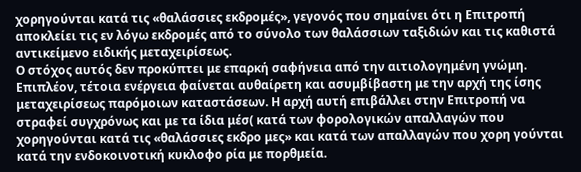χορηγούνται κατά τις «θαλάσσιες εκδρομές», γεγονός που σημαίνει ότι η Επιτροπή αποκλείει τις εν λόγω εκδρομές από το σύνολο των θαλάσσιων ταξιδιών και τις καθιστά αντικείμενο ειδικής μεταχειρίσεως.
Ο στόχος αυτός δεν προκύπτει με επαρκή σαφήνεια από την αιτιολογημένη γνώμη. Επιπλέον, τέτοια ενέργεια φαίνεται αυθαίρετη και ασυμβίβαστη με την αρχή της ίσης μεταχειρίσεως παρόμοιων καταστάσεων. Η αρχή αυτή επιβάλλει στην Επιτροπή να στραφεί συγχρόνως και με τα ίδια μέσ( κατά των φορολογικών απαλλαγών που χορηγούνται κατά τις «θαλάσσιες εκδρο μες» και κατά των απαλλαγών που χορη γούνται κατά την ενδοκοινοτική κυκλοφο ρία με πορθμεία.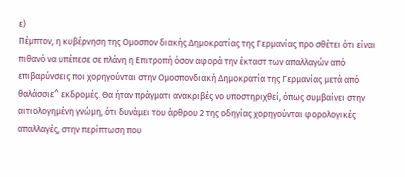ε)
Πέμπτον, η κυβέρνηση της Ομοσπον διακής Δημοκρατίας της Γερμανίας προ σθέτει ότι είναι πιθανό να υπέπεσε σε πλάνη η Επιτροπή όσον αφορά την έκταστ των απαλλαγών από επιβαρύνσεις ποι χορηγούνται στην Ομοσπονδιακή Δημοκρατία της Γερμανίας μετά από θαλάσσιε^ εκδρομές. Θα ήταν πράγματι ανακριβές νο υποστηριχθεί, όπως συμβαίνει στην αιτιολογημένη γνώμη, ότι δυνάμει του άρθρου 2 της οδηγίας χορηγούνται φορολογικές απαλλαγές, στην περίπτωση που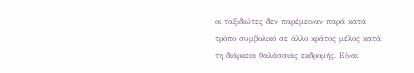οι ταξιδιώτες δεν παρέμειναν παρά κατά τρόπο συμβολικό σε άλλο κράτος μέλος κατά τη διάρκεια θαλάσσιας εκδρομής. Είναι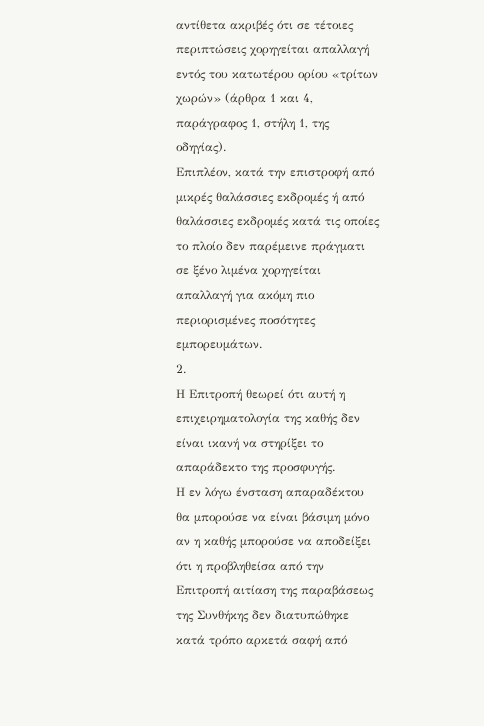αντίθετα ακριβές ότι σε τέτοιες περιπτώσεις χορηγείται απαλλαγή εντός του κατωτέρου ορίου «τρίτων χωρών» (άρθρα 1 και 4, παράγραφος 1, στήλη 1, της οδηγίας).
Επιπλέον, κατά την επιστροφή από μικρές θαλάσσιες εκδρομές ή από θαλάσσιες εκδρομές κατά τις οποίες το πλοίο δεν παρέμεινε πράγματι σε ξένο λιμένα χορηγείται απαλλαγή για ακόμη πιο περιορισμένες ποσότητες εμπορευμάτων.
2.
Η Επιτροπή θεωρεί ότι αυτή η επιχειρηματολογία της καθής δεν είναι ικανή να στηρίξει το απαράδεκτο της προσφυγής.
Η εν λόγω ένσταση απαραδέκτου θα μπορούσε να είναι βάσιμη μόνο αν η καθής μπορούσε να αποδείξει ότι η προβληθείσα από την Επιτροπή αιτίαση της παραβάσεως της Συνθήκης δεν διατυπώθηκε κατά τρόπο αρκετά σαφή από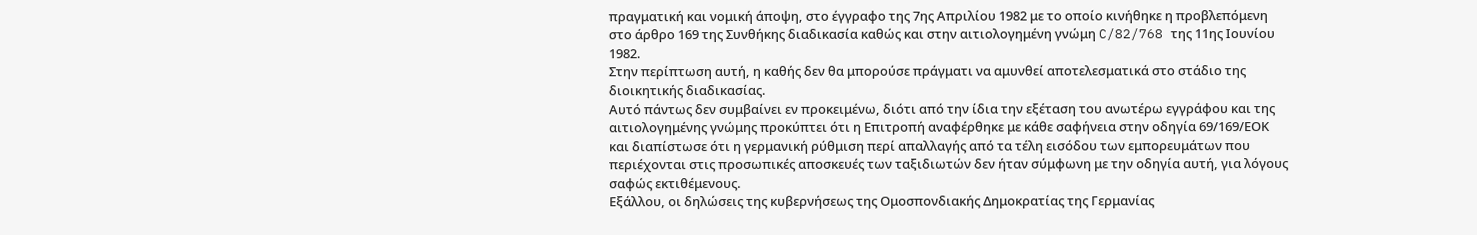πραγματική και νομική άποψη, στο έγγραφο της 7ης Απριλίου 1982 με το οποίο κινήθηκε η προβλεπόμενη στο άρθρο 169 της Συνθήκης διαδικασία καθώς και στην αιτιολογημένη γνώμη C/82/768 της 11ης Ιουνίου 1982.
Στην περίπτωση αυτή, η καθής δεν θα μπορούσε πράγματι να αμυνθεί αποτελεσματικά στο στάδιο της διοικητικής διαδικασίας.
Αυτό πάντως δεν συμβαίνει εν προκειμένω, διότι από την ίδια την εξέταση του ανωτέρω εγγράφου και της αιτιολογημένης γνώμης προκύπτει ότι η Επιτροπή αναφέρθηκε με κάθε σαφήνεια στην οδηγία 69/169/ΕΟΚ και διαπίστωσε ότι η γερμανική ρύθμιση περί απαλλαγής από τα τέλη εισόδου των εμπορευμάτων που περιέχονται στις προσωπικές αποσκευές των ταξιδιωτών δεν ήταν σύμφωνη με την οδηγία αυτή, για λόγους σαφώς εκτιθέμενους.
Εξάλλου, οι δηλώσεις της κυβερνήσεως της Ομοσπονδιακής Δημοκρατίας της Γερμανίας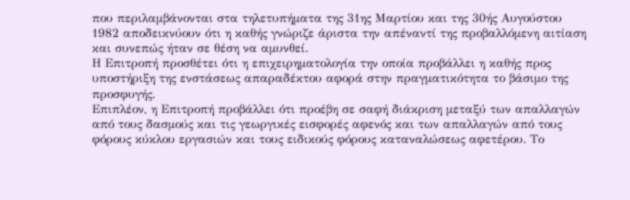που περιλαμβάνονται στα τηλετυπήματα της 31ης Μαρτίου και της 30ής Αυγούστου 1982 αποδεικνύουν ότι η καθής γνώριζε άριστα την απέναντί της προβαλλόμενη αιτίαση και συνεπώς ήταν σε θέση να αμυνθεί.
Η Επιτροπή προσθέτει ότι η επιχειρηματολογία την οποία προβάλλει η καθής προς υποστήριξη της ενστάσεως απαραδέκτου αφορά στην πραγματικότητα το βάσιμο της προσφυγής.
Επιπλέον, η Επιτροπή προβάλλει ότι προέβη σε σαφή διάκριση μεταξύ των απαλλαγών από τους δασμούς και τις γεωργικές εισφορές αφενός και των απαλλαγών από τους φόρους κύκλου εργασιών και τους ειδικούς φόρους καταναλώσεως αφετέρου. Το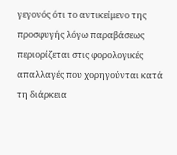γεγονός ότι το αντικείμενο της προσφυγής λόγω παραβάσεως περιορίζεται στις φορολογικές απαλλαγές που χορηγούνται κατά τη διάρκεια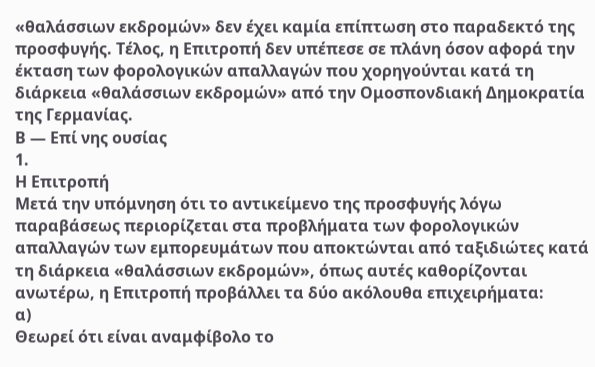«θαλάσσιων εκδρομών» δεν έχει καμία επίπτωση στο παραδεκτό της προσφυγής. Τέλος, η Επιτροπή δεν υπέπεσε σε πλάνη όσον αφορά την έκταση των φορολογικών απαλλαγών που χορηγούνται κατά τη διάρκεια «θαλάσσιων εκδρομών» από την Ομοσπονδιακή Δημοκρατία της Γερμανίας.
Β — Επί νης ουσίας
1.
Η Επιτροπή
Μετά την υπόμνηση ότι το αντικείμενο της προσφυγής λόγω παραβάσεως περιορίζεται στα προβλήματα των φορολογικών απαλλαγών των εμπορευμάτων που αποκτώνται από ταξιδιώτες κατά τη διάρκεια «θαλάσσιων εκδρομών», όπως αυτές καθορίζονται ανωτέρω, η Επιτροπή προβάλλει τα δύο ακόλουθα επιχειρήματα:
α)
Θεωρεί ότι είναι αναμφίβολο το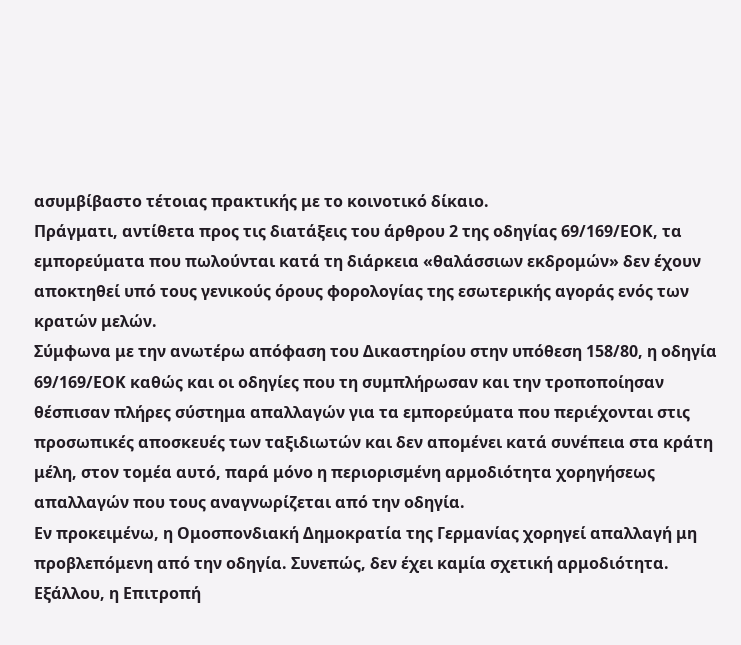ασυμβίβαστο τέτοιας πρακτικής με το κοινοτικό δίκαιο.
Πράγματι, αντίθετα προς τις διατάξεις του άρθρου 2 της οδηγίας 69/169/ΕΟΚ, τα εμπορεύματα που πωλούνται κατά τη διάρκεια «θαλάσσιων εκδρομών» δεν έχουν αποκτηθεί υπό τους γενικούς όρους φορολογίας της εσωτερικής αγοράς ενός των κρατών μελών.
Σύμφωνα με την ανωτέρω απόφαση του Δικαστηρίου στην υπόθεση 158/80, η οδηγία 69/169/ΕΟΚ καθώς και οι οδηγίες που τη συμπλήρωσαν και την τροποποίησαν θέσπισαν πλήρες σύστημα απαλλαγών για τα εμπορεύματα που περιέχονται στις προσωπικές αποσκευές των ταξιδιωτών και δεν απομένει κατά συνέπεια στα κράτη μέλη, στον τομέα αυτό, παρά μόνο η περιορισμένη αρμοδιότητα χορηγήσεως απαλλαγών που τους αναγνωρίζεται από την οδηγία.
Εν προκειμένω, η Ομοσπονδιακή Δημοκρατία της Γερμανίας χορηγεί απαλλαγή μη προβλεπόμενη από την οδηγία. Συνεπώς, δεν έχει καμία σχετική αρμοδιότητα.
Εξάλλου, η Επιτροπή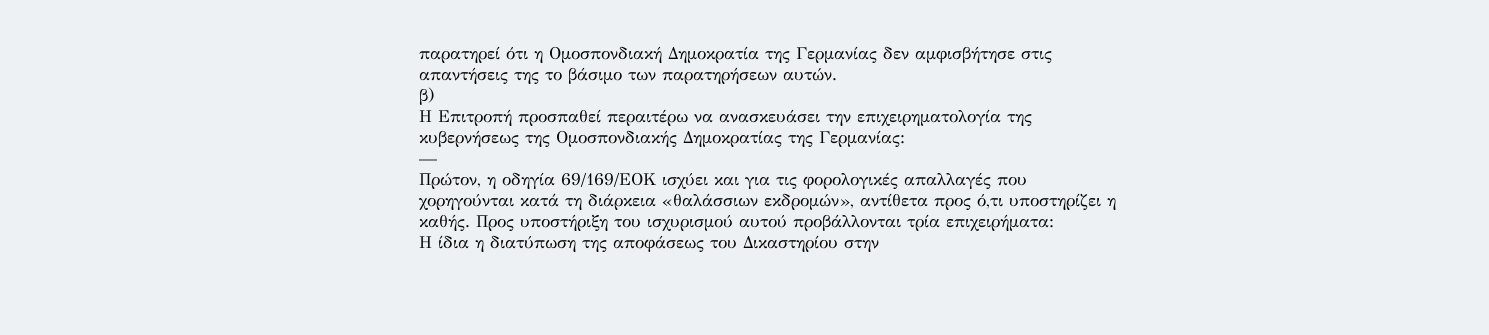παρατηρεί ότι η Ομοσπονδιακή Δημοκρατία της Γερμανίας δεν αμφισβήτησε στις απαντήσεις της το βάσιμο των παρατηρήσεων αυτών.
β)
Η Επιτροπή προσπαθεί περαιτέρω να ανασκευάσει την επιχειρηματολογία της κυβερνήσεως της Ομοσπονδιακής Δημοκρατίας της Γερμανίας:
—
Πρώτον, η οδηγία 69/169/ΕΟΚ ισχύει και για τις φορολογικές απαλλαγές που χορηγούνται κατά τη διάρκεια «θαλάσσιων εκδρομών», αντίθετα προς ό,τι υποστηρίζει η καθής. Προς υποστήριξη του ισχυρισμού αυτού προβάλλονται τρία επιχειρήματα:
Η ίδια η διατύπωση της αποφάσεως του Δικαστηρίου στην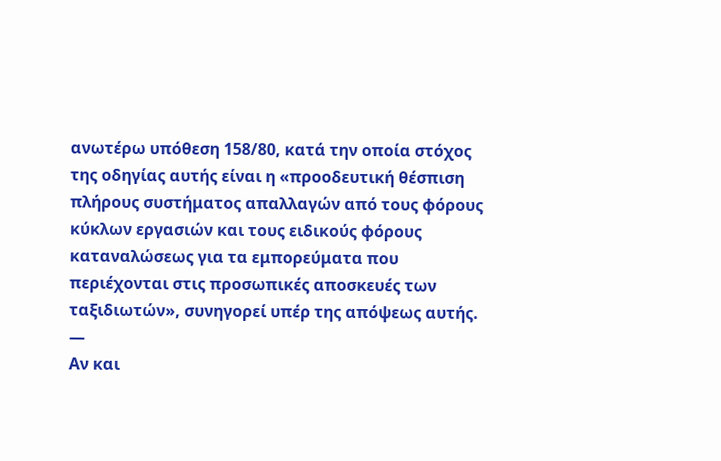ανωτέρω υπόθεση 158/80, κατά την οποία στόχος της οδηγίας αυτής είναι η «προοδευτική θέσπιση πλήρους συστήματος απαλλαγών από τους φόρους κύκλων εργασιών και τους ειδικούς φόρους καταναλώσεως για τα εμπορεύματα που περιέχονται στις προσωπικές αποσκευές των ταξιδιωτών», συνηγορεί υπέρ της απόψεως αυτής.
—
Αν και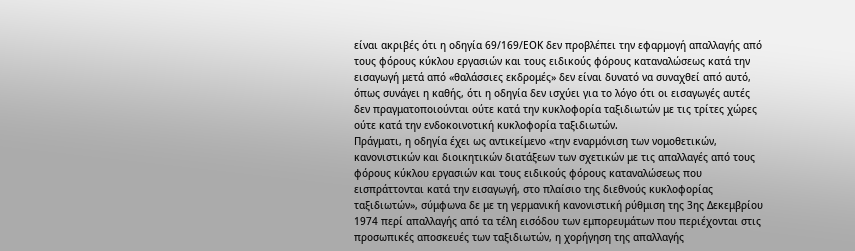είναι ακριβές ότι η οδηγία 69/169/ΕΟΚ δεν προβλέπει την εφαρμογή απαλλαγής από τους φόρους κύκλου εργασιών και τους ειδικούς φόρους καταναλώσεως κατά την εισαγωγή μετά από «θαλάσσιες εκδρομές» δεν είναι δυνατό να συναχθεί από αυτό, όπως συνάγει η καθής, ότι η οδηγία δεν ισχύει για το λόγο ότι οι εισαγωγές αυτές δεν πραγματοποιούνται ούτε κατά την κυκλοφορία ταξιδιωτών με τις τρίτες χώρες ούτε κατά την ενδοκοινοτική κυκλοφορία ταξιδιωτών.
Πράγματι, η οδηγία έχει ως αντικείμενο «την εναρμόνιση των νομοθετικών, κανονιστικών και διοικητικών διατάξεων των σχετικών με τις απαλλαγές από τους φόρους κύκλου εργασιών και τους ειδικούς φόρους καταναλώσεως που εισπράττονται κατά την εισαγωγή, στο πλαίσιο της διεθνούς κυκλοφορίας ταξιδιωτών», σύμφωνα δε με τη γερμανική κανονιστική ρύθμιση της 3ης Δεκεμβρίου 1974 περί απαλλαγής από τα τέλη εισόδου των εμπορευμάτων που περιέχονται στις προσωπικές αποσκευές των ταξιδιωτών, η χορήγηση της απαλλαγής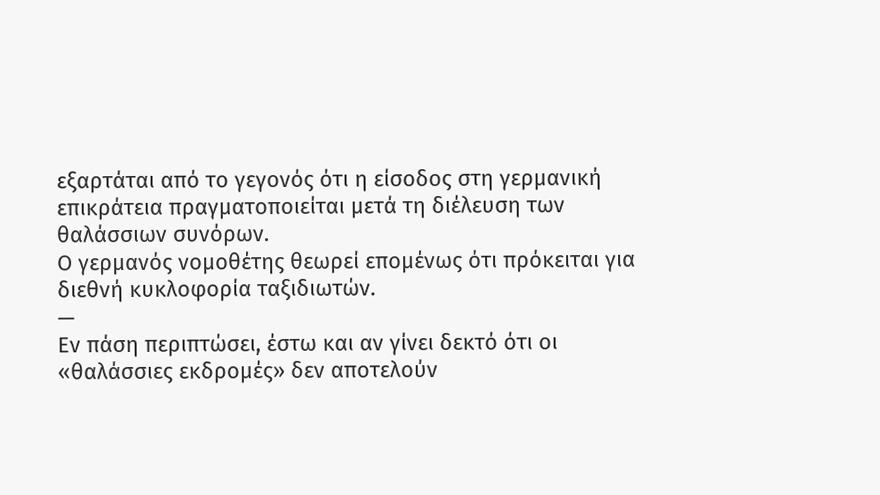εξαρτάται από το γεγονός ότι η είσοδος στη γερμανική επικράτεια πραγματοποιείται μετά τη διέλευση των θαλάσσιων συνόρων.
Ο γερμανός νομοθέτης θεωρεί επομένως ότι πρόκειται για διεθνή κυκλοφορία ταξιδιωτών.
—
Εν πάση περιπτώσει, έστω και αν γίνει δεκτό ότι οι «θαλάσσιες εκδρομές» δεν αποτελούν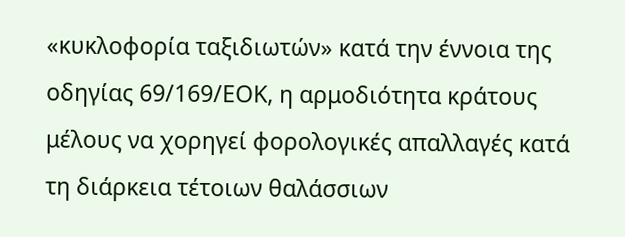«κυκλοφορία ταξιδιωτών» κατά την έννοια της οδηγίας 69/169/ΕΟΚ, η αρμοδιότητα κράτους μέλους να χορηγεί φορολογικές απαλλαγές κατά τη διάρκεια τέτοιων θαλάσσιων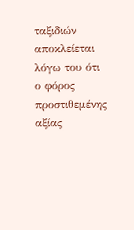ταξιδιών αποκλείεται λόγω του ότι ο φόρος προστιθεμένης αξίας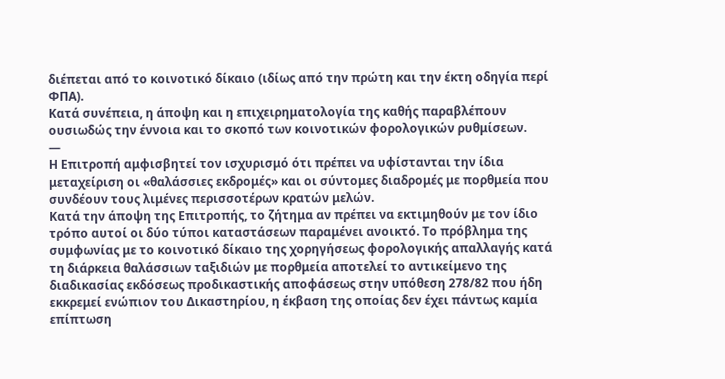διέπεται από το κοινοτικό δίκαιο (ιδίως από την πρώτη και την έκτη οδηγία περί ΦΠΑ).
Κατά συνέπεια, η άποψη και η επιχειρηματολογία της καθής παραβλέπουν ουσιωδώς την έννοια και το σκοπό των κοινοτικών φορολογικών ρυθμίσεων.
—
Η Επιτροπή αμφισβητεί τον ισχυρισμό ότι πρέπει να υφίστανται την ίδια μεταχείριση οι «θαλάσσιες εκδρομές» και οι σύντομες διαδρομές με πορθμεία που συνδέουν τους λιμένες περισσοτέρων κρατών μελών.
Κατά την άποψη της Επιτροπής, το ζήτημα αν πρέπει να εκτιμηθούν με τον ίδιο τρόπο αυτοί οι δύο τύποι καταστάσεων παραμένει ανοικτό. Το πρόβλημα της συμφωνίας με το κοινοτικό δίκαιο της χορηγήσεως φορολογικής απαλλαγής κατά τη διάρκεια θαλάσσιων ταξιδιών με πορθμεία αποτελεί το αντικείμενο της διαδικασίας εκδόσεως προδικαστικής αποφάσεως στην υπόθεση 278/82 που ήδη εκκρεμεί ενώπιον του Δικαστηρίου, η έκβαση της οποίας δεν έχει πάντως καμία επίπτωση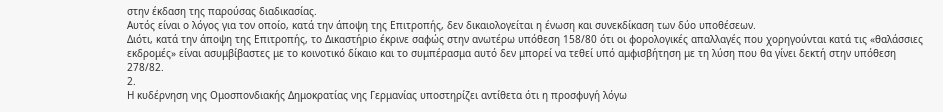στην έκδαση της παρούσας διαδικασίας.
Αυτός είναι ο λόγος για τον οποίο, κατά την άποψη της Επιτροπής, δεν δικαιολογείται η ένωση και συνεκδίκαση των δύο υποθέσεων.
Διότι, κατά την άποψη της Επιτροπής, το Δικαστήριο έκρινε σαφώς στην ανωτέρω υπόθεση 158/80 ότι οι φορολογικές απαλλαγές που χορηγούνται κατά τις «θαλάσσιες εκδρομές» είναι ασυμβίβαστες με το κοινοτικό δίκαιο και το συμπέρασμα αυτό δεν μπορεί να τεθεί υπό αμφισβήτηση με τη λύση που θα γίνει δεκτή στην υπόθεση 278/82.
2.
Η κυδέρνηση νης Ομοσπονδιακής Δημοκρατίας νης Γερμανίας υποστηρίζει αντίθετα ότι η προσφυγή λόγω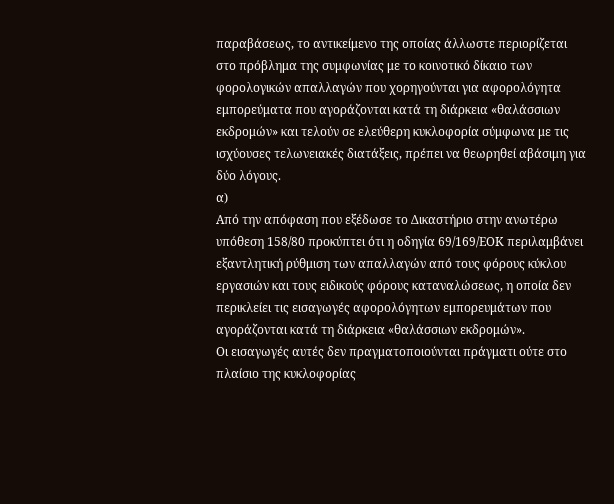παραβάσεως, το αντικείμενο της οποίας άλλωστε περιορίζεται στο πρόβλημα της συμφωνίας με το κοινοτικό δίκαιο των φορολογικών απαλλαγών που χορηγούνται για αφορολόγητα εμπορεύματα που αγοράζονται κατά τη διάρκεια «θαλάσσιων εκδρομών» και τελούν σε ελεύθερη κυκλοφορία σύμφωνα με τις ισχύουσες τελωνειακές διατάξεις, πρέπει να θεωρηθεί αβάσιμη για δύο λόγους.
α)
Από την απόφαση που εξέδωσε το Δικαστήριο στην ανωτέρω υπόθεση 158/80 προκύπτει ότι η οδηγία 69/169/ΕΟΚ περιλαμβάνει εξαντλητική ρύθμιση των απαλλαγών από τους φόρους κύκλου εργασιών και τους ειδικούς φόρους καταναλώσεως, η οποία δεν περικλείει τις εισαγωγές αφορολόγητων εμπορευμάτων που αγοράζονται κατά τη διάρκεια «θαλάσσιων εκδρομών».
Οι εισαγωγές αυτές δεν πραγματοποιούνται πράγματι ούτε στο πλαίσιο της κυκλοφορίας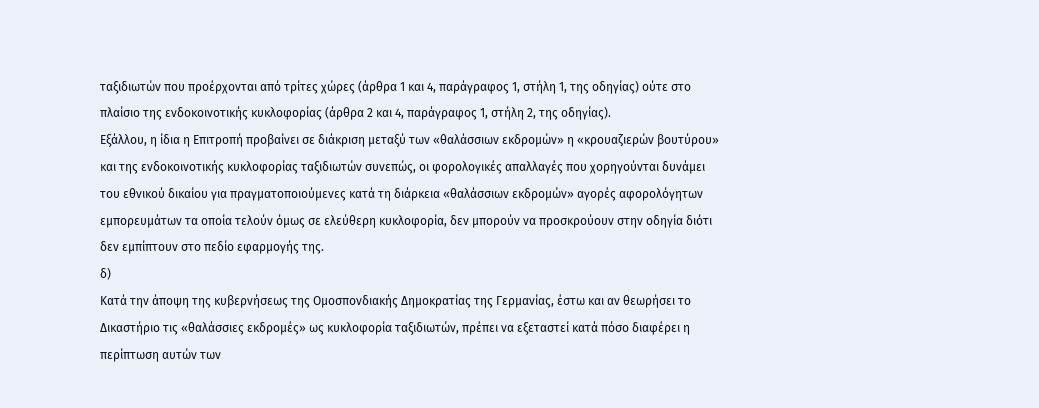ταξιδιωτών που προέρχονται από τρίτες χώρες (άρθρα 1 και 4, παράγραφος 1, στήλη 1, της οδηγίας) ούτε στο πλαίσιο της ενδοκοινοτικής κυκλοφορίας (άρθρα 2 και 4, παράγραφος 1, στήλη 2, της οδηγίας).
Εξάλλου, η ίδια η Επιτροπή προβαίνει σε διάκριση μεταξύ των «θαλάσσιων εκδρομών» η «κρουαζιερών βουτύρου» και της ενδοκοινοτικής κυκλοφορίας ταξιδιωτών συνεπώς, οι φορολογικές απαλλαγές που χορηγούνται δυνάμει του εθνικού δικαίου για πραγματοποιούμενες κατά τη διάρκεια «θαλάσσιων εκδρομών» αγορές αφορολόγητων εμπορευμάτων τα οποία τελούν όμως σε ελεύθερη κυκλοφορία, δεν μπορούν να προσκρούουν στην οδηγία διότι δεν εμπίπτουν στο πεδίο εφαρμογής της.
δ)
Κατά την άποψη της κυβερνήσεως της Ομοσπονδιακής Δημοκρατίας της Γερμανίας, έστω και αν θεωρήσει το Δικαστήριο τις «θαλάσσιες εκδρομές» ως κυκλοφορία ταξιδιωτών, πρέπει να εξεταστεί κατά πόσο διαφέρει η περίπτωση αυτών των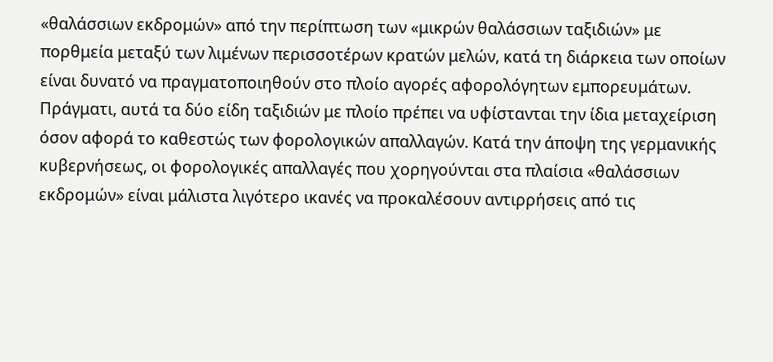«θαλάσσιων εκδρομών» από την περίπτωση των «μικρών θαλάσσιων ταξιδιών» με πορθμεία μεταξύ των λιμένων περισσοτέρων κρατών μελών, κατά τη διάρκεια των οποίων είναι δυνατό να πραγματοποιηθούν στο πλοίο αγορές αφορολόγητων εμπορευμάτων.
Πράγματι, αυτά τα δύο είδη ταξιδιών με πλοίο πρέπει να υφίστανται την ίδια μεταχείριση όσον αφορά το καθεστώς των φορολογικών απαλλαγών. Κατά την άποψη της γερμανικής κυβερνήσεως, οι φορολογικές απαλλαγές που χορηγούνται στα πλαίσια «θαλάσσιων εκδρομών» είναι μάλιστα λιγότερο ικανές να προκαλέσουν αντιρρήσεις από τις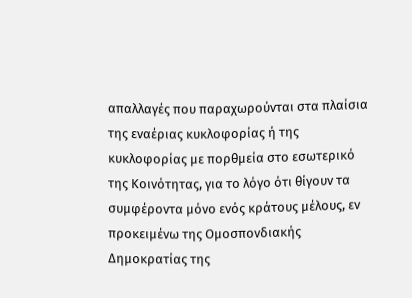απαλλαγές που παραχωρούνται στα πλαίσια της εναέριας κυκλοφορίας ή της κυκλοφορίας με πορθμεία στο εσωτερικό της Κοινότητας, για το λόγο ότι θίγουν τα συμφέροντα μόνο ενός κράτους μέλους, εν προκειμένω της Ομοσπονδιακής Δημοκρατίας της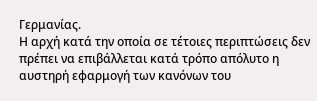Γερμανίας.
Η αρχή κατά την οποία σε τέτοιες περιπτώσεις δεν πρέπει να επιβάλλεται κατά τρόπο απόλυτο η αυστηρή εφαρμογή των κανόνων του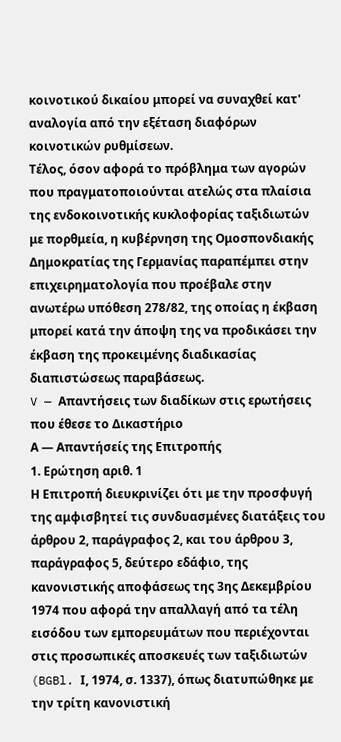κοινοτικού δικαίου μπορεί να συναχθεί κατ' αναλογία από την εξέταση διαφόρων κοινοτικών ρυθμίσεων.
Τέλος, όσον αφορά το πρόβλημα των αγορών που πραγματοποιούνται ατελώς στα πλαίσια της ενδοκοινοτικής κυκλοφορίας ταξιδιωτών με πορθμεία, η κυβέρνηση της Ομοσπονδιακής Δημοκρατίας της Γερμανίας παραπέμπει στην επιχειρηματολογία που προέβαλε στην ανωτέρω υπόθεση 278/82, της οποίας η έκβαση μπορεί κατά την άποψη της να προδικάσει την έκβαση της προκειμένης διαδικασίας διαπιστώσεως παραβάσεως.
V — Απαντήσεις των διαδίκων στις ερωτήσεις που έθεσε το Δικαστήριο
Α — Απαντήσείς της Επιτροπής
1. Ερώτηση αριθ. 1
Η Επιτροπή διευκρινίζει ότι με την προσφυγή της αμφισβητεί τις συνδυασμένες διατάξεις του άρθρου 2, παράγραφος 2, και του άρθρου 3, παράγραφος 5, δεύτερο εδάφιο, της κανονιστικής αποφάσεως της 3ης Δεκεμβρίου 1974 που αφορά την απαλλαγή από τα τέλη εισόδου των εμπορευμάτων που περιέχονται στις προσωπικές αποσκευές των ταξιδιωτών (BGBl. Ι, 1974, σ. 1337), όπως διατυπώθηκε με την τρίτη κανονιστική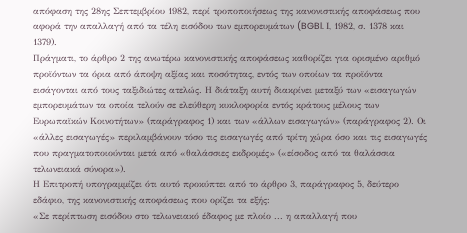απόφαση της 28ης Σεπτεμβρίου 1982, περί τροποποιήσεως της κανονιστικής αποφάσεως που αφορά την απαλλαγή από τα τέλη εισόδου των εμπορευμάτων (BGBl. Ι, 1982, σ. 1378 και 1379).
Πράγματι, το άρθρο 2 της ανωτέρω κανονιστικής αποφάσεως καθορίζει για ορισμένο αριθμό προϊόντων τα όρια από άποψη αξίας και ποσότητας, εντός των οποίων τα προϊόντα εισάγονται από τους ταξιδιώτες ατελώς. Η διάταξη αυτή διακρίνει μεταξύ των «εισαγωγών εμπορευμάτων τα οποία τελούν σε ελεύθερη κυκλοφορία εντός κράτους μέλους των Ευρωπαϊκών Κοινοτήτων» (παράγραφος 1) και των «άλλων εισαγωγών» (παράγραφος 2). Οι «άλλες εισαγωγές» περιλαμβάνουν τόσο τις εισαγωγές από τρίτη χώρα όσο και τις εισαγωγές που πραγματοποιούνται μετά από «θαλάσσιες εκδρομές» («είσοδος από τα θαλάσσια τελωνειακά σύνορα»).
Η Επιτροπή υπογραμμίζει ότι αυτό προκύπτει από το άρθρο 3, παράγραφος 5, δεύτερο εδάφιο, της κανονιστικής αποφάσεως που ορίζει τα εξής:
«Σε περίπτωση εισόδου στο τελωνειακό έδαφος με πλοίο ... η απαλλαγή που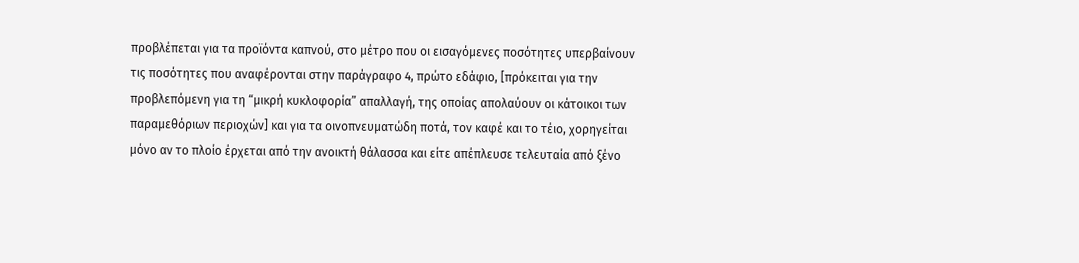προβλέπεται για τα προϊόντα καπνού, στο μέτρο που οι εισαγόμενες ποσότητες υπερβαίνουν τις ποσότητες που αναφέρονται στην παράγραφο 4, πρώτο εδάφιο, [πρόκειται για την προβλεπόμενη για τη “μικρή κυκλοφορία” απαλλαγή, της οποίας απολαύουν οι κάτοικοι των παραμεθόριων περιοχών] και για τα οινοπνευματώδη ποτά, τον καφέ και το τέιο, χορηγείται μόνο αν το πλοίο έρχεται από την ανοικτή θάλασσα και είτε απέπλευσε τελευταία από ξένο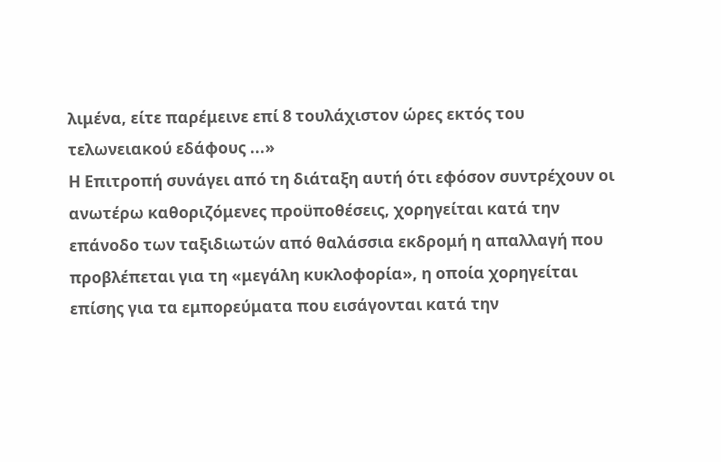λιμένα, είτε παρέμεινε επί 8 τουλάχιστον ώρες εκτός του τελωνειακού εδάφους ...»
Η Επιτροπή συνάγει από τη διάταξη αυτή ότι εφόσον συντρέχουν οι ανωτέρω καθοριζόμενες προϋποθέσεις, χορηγείται κατά την επάνοδο των ταξιδιωτών από θαλάσσια εκδρομή η απαλλαγή που προβλέπεται για τη «μεγάλη κυκλοφορία», η οποία χορηγείται επίσης για τα εμπορεύματα που εισάγονται κατά την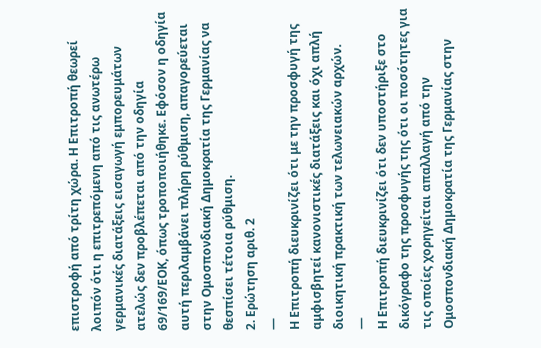επιστροφή από τρίτη χώρα. Η Επιτροπή θεωρεί λοιπόν ότι η επιτρεπόμενη από τις ανωτέρω γερμανικές διατάξεις εισαγωγή εμπορευμάτων ατελώς δεν προβλέπεται από την οδηγία 69/169/ΕΟΚ, όπως τροποποιήθηκε. Εφόσον η οδηγία αυτή περιλαμβάνει πλήρη ρύθμιση, απαγορεύεται στην Ομοσπονδιακή Δημοκρατία της Γερμανίας να θεσπίσει τέτοια ρύθμιση.
2. Ερώτηση αριθ. 2
—
Η Επιτροπή διευκρινίζει ότι με την προσφυγή της αμφισβητεί κανονιστικές διατάξεις και όχι απλή διοικητική πρακτική των τελωνειακών αρχών.
—
Η Επιτροπή διευκρινίζει ότι δεν υποστήριξε στο δικόγραφο της προσφυγής της ότι οι ποσότητες για τις οποίες χορηγείται απαλλαγή από την Ομοσπονδιακή Δημοκρατία της Γερμανίας στην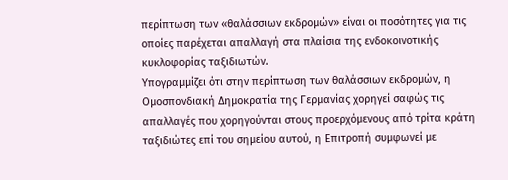περίπτωση των «θαλάσσιων εκδρομών» είναι οι ποσότητες για τις οποίες παρέχεται απαλλαγή στα πλαίσια της ενδοκοινοτικής κυκλοφορίας ταξιδιωτών.
Υπογραμμίζει ότι στην περίπτωση των θαλάσσιων εκδρομών, η Ομοσπονδιακή Δημοκρατία της Γερμανίας χορηγεί σαφώς τις απαλλαγές που χορηγούνται στους προερχόμενους από τρίτα κράτη ταξιδιώτες επί του σημείου αυτού, η Επιτροπή συμφωνεί με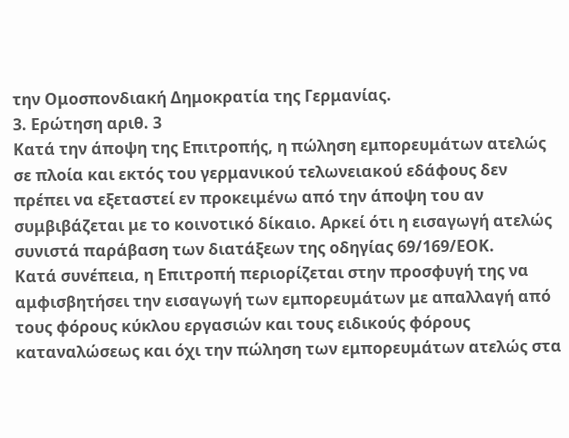την Ομοσπονδιακή Δημοκρατία της Γερμανίας.
3. Ερώτηση αριθ. 3
Κατά την άποψη της Επιτροπής, η πώληση εμπορευμάτων ατελώς σε πλοία και εκτός του γερμανικού τελωνειακού εδάφους δεν πρέπει να εξεταστεί εν προκειμένω από την άποψη του αν συμβιβάζεται με το κοινοτικό δίκαιο. Αρκεί ότι η εισαγωγή ατελώς συνιστά παράβαση των διατάξεων της οδηγίας 69/169/ΕΟΚ.
Κατά συνέπεια, η Επιτροπή περιορίζεται στην προσφυγή της να αμφισβητήσει την εισαγωγή των εμπορευμάτων με απαλλαγή από τους φόρους κύκλου εργασιών και τους ειδικούς φόρους καταναλώσεως και όχι την πώληση των εμπορευμάτων ατελώς στα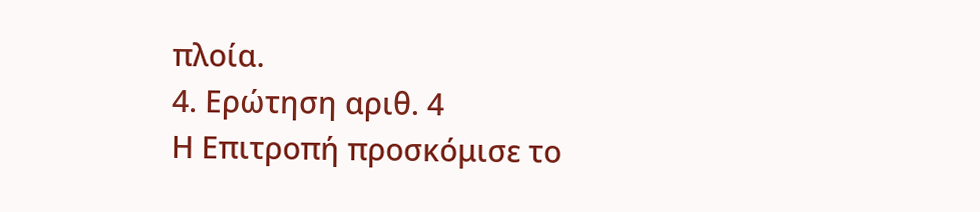πλοία.
4. Ερώτηση αριθ. 4
Η Επιτροπή προσκόμισε το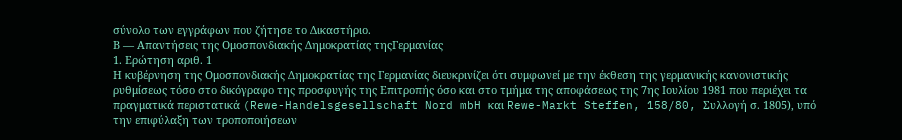σύνολο των εγγράφων που ζήτησε το Δικαστήριο.
Β — Απαντήσεις της Ομοσπονδιακής Δημοκρατίας τηςΓερμανίας
1. Ερώτηση αριθ. 1
Η κυβέρνηση της Ομοσπονδιακής Δημοκρατίας της Γερμανίας διευκρινίζει ότι συμφωνεί με την έκθεση της γερμανικής κανονιστικής ρυθμίσεως τόσο στο δικόγραφο της προσφυγής της Επιτροπής όσο και στο τμήμα της αποφάσεως της 7ης Ιουλίου 1981 που περιέχει τα πραγματικά περιστατικά (Rewe-Handelsgesellschaft Nord mbH και Rewe-Markt Steffen, 158/80, Συλλογή σ. 1805), υπό την επιφύλαξη των τροποποιήσεων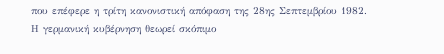που επέφερε η τρίτη κανονιστική απόφαση της 28ης Σεπτεμβρίου 1982.
Η γερμανική κυβέρνηση θεωρεί σκόπιμο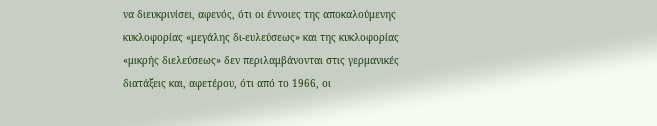να διευκρινίσει, αφενός, ότι οι έννοιες της αποκαλούμενης κυκλοφορίας «μεγάλης δι-ευλεύσεως» και της κυκλοφορίας «μικρής διελεύσεως» δεν περιλαμβάνονται στις γερμανικές διατάξεις και, αφετέρου, ότι από το 1966, οι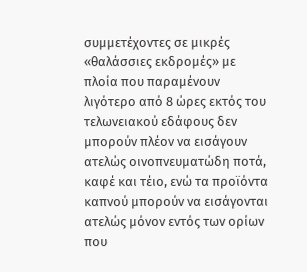συμμετέχοντες σε μικρές «θαλάσσιες εκδρομές» με πλοία που παραμένουν λιγότερο από 8 ώρες εκτός του τελωνειακού εδάφους δεν μπορούν πλέον να εισάγουν ατελώς οινοπνευματώδη ποτά, καφέ και τέιο, ενώ τα προϊόντα καπνού μπορούν να εισάγονται ατελώς μόνον εντός των ορίων που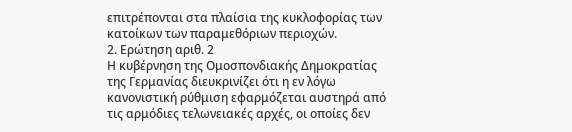επιτρέπονται στα πλαίσια της κυκλοφορίας των κατοίκων των παραμεθόριων περιοχών.
2. Ερώτηση αριθ. 2
Η κυβέρνηση της Ομοσπονδιακής Δημοκρατίας της Γερμανίας διευκρινίζει ότι η εν λόγω κανονιστική ρύθμιση εφαρμόζεται αυστηρά από τις αρμόδιες τελωνειακές αρχές, οι οποίες δεν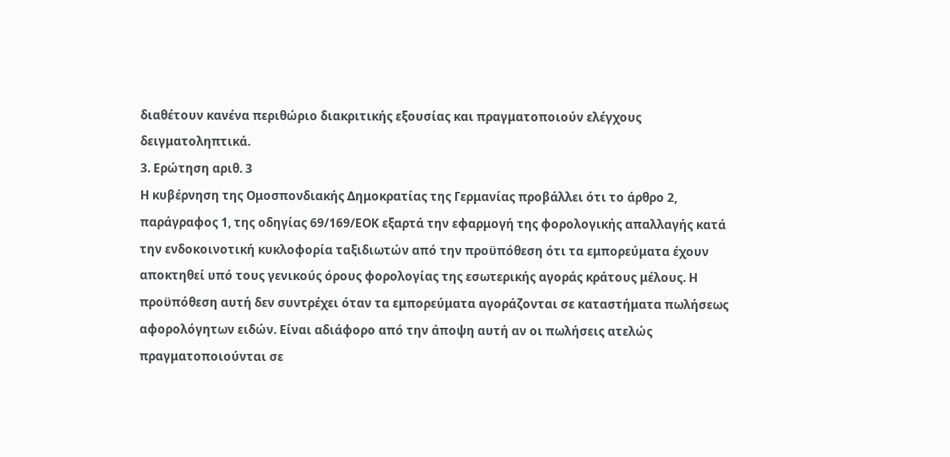διαθέτουν κανένα περιθώριο διακριτικής εξουσίας και πραγματοποιούν ελέγχους δειγματοληπτικά.
3. Ερώτηση αριθ. 3
Η κυβέρνηση της Ομοσπονδιακής Δημοκρατίας της Γερμανίας προβάλλει ότι το άρθρο 2, παράγραφος 1, της οδηγίας 69/169/ΕΟΚ εξαρτά την εφαρμογή της φορολογικής απαλλαγής κατά την ενδοκοινοτική κυκλοφορία ταξιδιωτών από την προϋπόθεση ότι τα εμπορεύματα έχουν αποκτηθεί υπό τους γενικούς όρους φορολογίας της εσωτερικής αγοράς κράτους μέλους. Η προϋπόθεση αυτή δεν συντρέχει όταν τα εμπορεύματα αγοράζονται σε καταστήματα πωλήσεως αφορολόγητων ειδών. Είναι αδιάφορο από την άποψη αυτή αν οι πωλήσεις ατελώς πραγματοποιούνται σε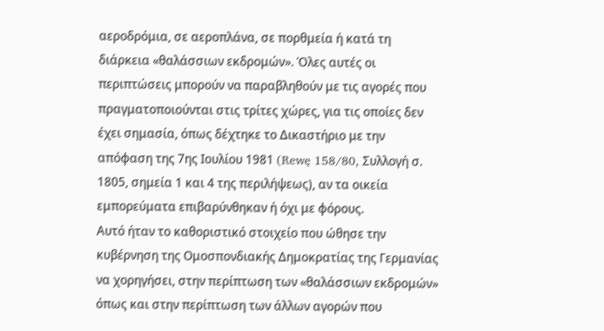αεροδρόμια, σε αεροπλάνα, σε πορθμεία ή κατά τη διάρκεια «θαλάσσιων εκδρομών». Όλες αυτές οι περιπτώσεις μπορούν να παραβληθούν με τις αγορές που πραγματοποιούνται στις τρίτες χώρες, για τις οποίες δεν έχει σημασία, όπως δέχτηκε το Δικαστήριο με την απόφαση της 7ης Ιουλίου 1981 (Rewę 158/80, Συλλογή σ. 1805, σημεία 1 και 4 της περιλήψεως), αν τα οικεία εμπορεύματα επιβαρύνθηκαν ή όχι με φόρους.
Αυτό ήταν το καθοριστικό στοιχείο που ώθησε την κυβέρνηση της Ομοσπονδιακής Δημοκρατίας της Γερμανίας να χορηγήσει, στην περίπτωση των «θαλάσσιων εκδρομών» όπως και στην περίπτωση των άλλων αγορών που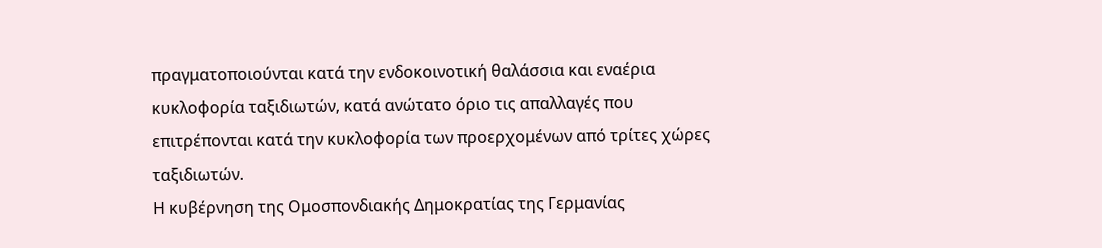πραγματοποιούνται κατά την ενδοκοινοτική θαλάσσια και εναέρια κυκλοφορία ταξιδιωτών, κατά ανώτατο όριο τις απαλλαγές που επιτρέπονται κατά την κυκλοφορία των προερχομένων από τρίτες χώρες ταξιδιωτών.
Η κυβέρνηση της Ομοσπονδιακής Δημοκρατίας της Γερμανίας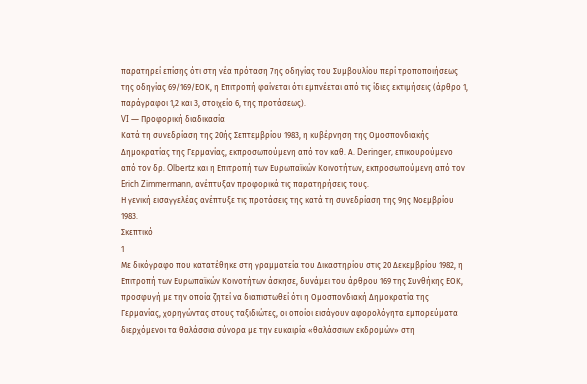παρατηρεί επίσης ότι στη νέα πρόταση 7ης οδηγίας του Συμβουλίου περί τροποποιήσεως της οδηγίας 69/169/ΕΟΚ, η Επιτροπή φαίνεται ότι εμπνέεται από τις ίδιες εκτιμήσεις (άρθρο 1, παράγραφοι 1,2 και 3, στοιχείο 6, της προτάσεως).
VI — Προφορική διαδικασία
Κατά τη συνεδρίαση της 20ής Σεπτεμβρίου 1983, η κυβέρνηση της Ομοσπονδιακής Δημοκρατίας της Γερμανίας, εκπροσωπούμενη από τον καθ. Α. Deringer, επικουρούμενο από τον δρ. Olbertz και η Επιτροπή των Ευρωπαϊκών Κοινοτήτων, εκπροσωπούμενη από τον Erich Zimmermann, ανέπτυξαν προφορικά τις παρατηρήσεις τους.
Η γενική εισαγγελέας ανέπτυξε τις προτάσεις της κατά τη συνεδρίαση της 9ης Νοεμβρίου 1983.
Σκεπτικό
1
Με δικόγραφο που κατατέθηκε στη γραμματεία του Δικαστηρίου στις 20 Δεκεμβρίου 1982, η Επιτροπή των Ευρωπαϊκών Κοινοτήτων άσκησε, δυνάμει του άρθρου 169 της Συνθήκης ΕΟΚ, προσφυγή με την οποία ζητεί να διαπιστωθεί ότι η Ομοσπονδιακή Δημοκρατία της Γερμανίας, χορηγώντας στους ταξιδιώτες, οι οποίοι εισάγουν αφορολόγητα εμπορεύματα διερχόμενοι τα θαλάσσια σύνορα με την ευκαιρία «θαλάσσιων εκδρομών» στη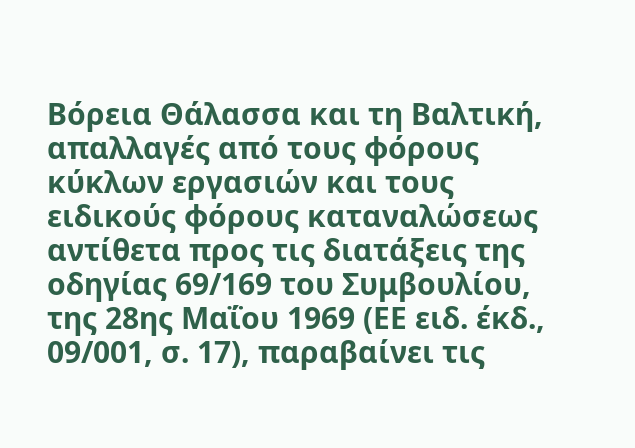Βόρεια Θάλασσα και τη Βαλτική, απαλλαγές από τους φόρους κύκλων εργασιών και τους ειδικούς φόρους καταναλώσεως αντίθετα προς τις διατάξεις της οδηγίας 69/169 του Συμβουλίου, της 28ης Μαΐου 1969 (ΕΕ ειδ. έκδ., 09/001, σ. 17), παραβαίνει τις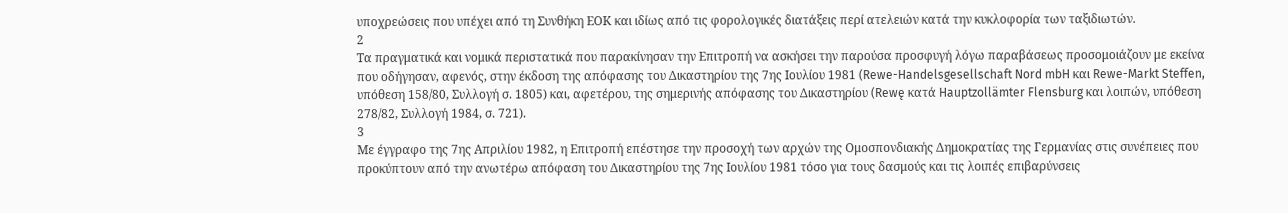υποχρεώσεις που υπέχει από τη Συνθήκη ΕΟΚ και ιδίως από τις φορολογικές διατάξεις περί ατελειών κατά την κυκλοφορία των ταξιδιωτών.
2
Τα πραγματικά και νομικά περιστατικά που παρακίνησαν την Επιτροπή να ασκήσει την παρούσα προσφυγή λόγω παραβάσεως προσομοιάζουν με εκείνα που οδήγησαν, αφενός, στην έκδοση της απόφασης του Δικαστηρίου της 7ης Ιουλίου 1981 (Rewe-Handelsgesellschaft Nord mbH και Rewe-Markt Steffen, υπόθεση 158/80, Συλλογή σ. 1805) και, αφετέρου, της σημερινής απόφασης του Δικαστηρίου (Rewę κατά Hauptzollämter Flensburg και λοιπών, υπόθεση 278/82, Συλλογή 1984, σ. 721).
3
Με έγγραφο της 7ης Απριλίου 1982, η Επιτροπή επέστησε την προσοχή των αρχών της Ομοσπονδιακής Δημοκρατίας της Γερμανίας στις συνέπειες που προκύπτουν από την ανωτέρω απόφαση του Δικαστηρίου της 7ης Ιουλίου 1981 τόσο για τους δασμούς και τις λοιπές επιβαρύνσεις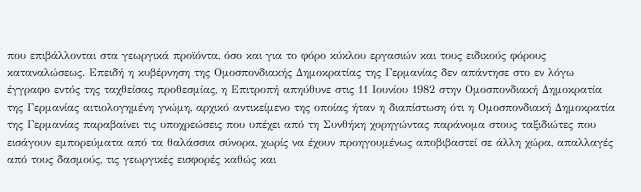που επιβάλλονται στα γεωργικά προϊόντα, όσο και για το φόρο κύκλου εργασιών και τους ειδικούς φόρους καταναλώσεως. Επειδή η κυβέρνηση της Ομοσπονδιακής Δημοκρατίας της Γερμανίας δεν απάντησε στο εν λόγω έγγραφο εντός της ταχθείσας προθεσμίας, η Επιτροπή απηύθυνε στις 11 Ιουνίου 1982 στην Ομοσπονδιακή Δημοκρατία της Γερμανίας αιτιολογημένη γνώμη, αρχικό αντικείμενο της οποίας ήταν η διαπίστωση ότι η Ομοσπονδιακή Δημοκρατία της Γερμανίας παραβαίνει τις υποχρεώσεις που υπέχει από τη Συνθήκη χορηγώντας παράνομα στους ταξιδιώτες που εισάγουν εμπορεύματα από τα θαλάσσια σύνορα, χωρίς να έχουν προηγουμένως αποβιβαστεί σε άλλη χώρα, απαλλαγές από τους δασμούς, τις γεωργικές εισφορές καθώς και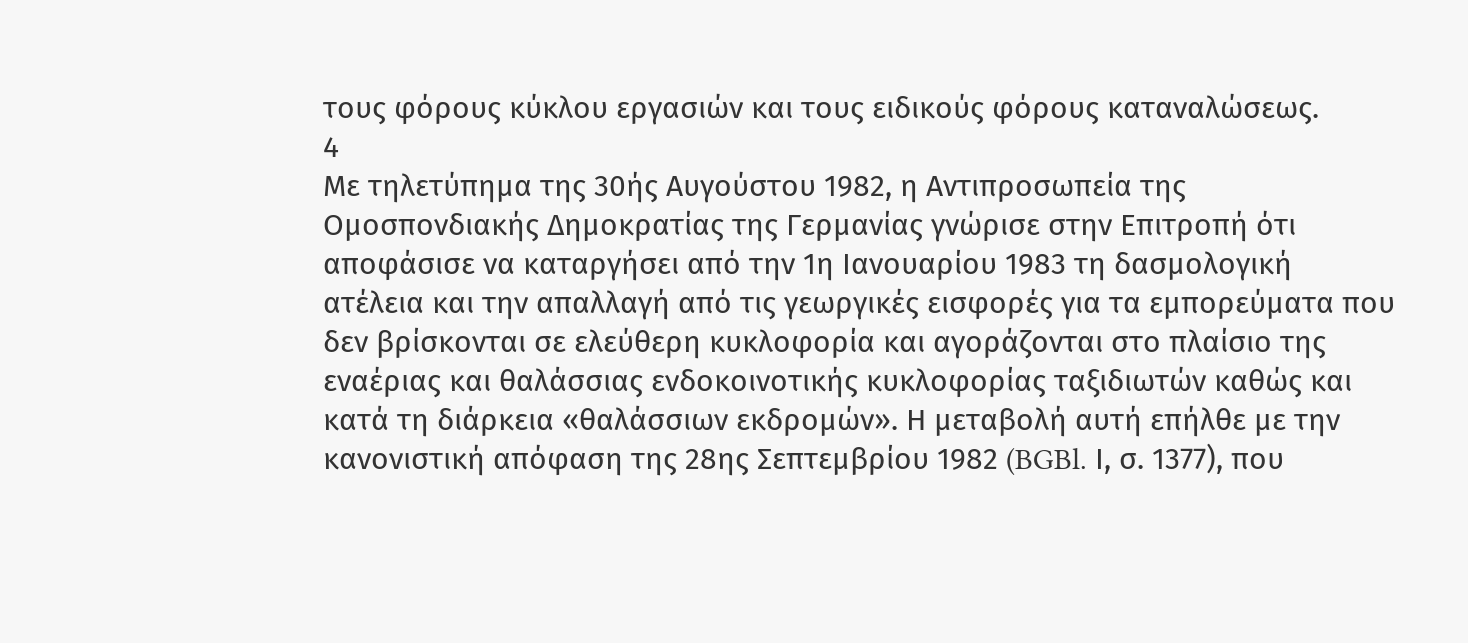τους φόρους κύκλου εργασιών και τους ειδικούς φόρους καταναλώσεως.
4
Με τηλετύπημα της 30ής Αυγούστου 1982, η Αντιπροσωπεία της Ομοσπονδιακής Δημοκρατίας της Γερμανίας γνώρισε στην Επιτροπή ότι αποφάσισε να καταργήσει από την 1η Ιανουαρίου 1983 τη δασμολογική ατέλεια και την απαλλαγή από τις γεωργικές εισφορές για τα εμπορεύματα που δεν βρίσκονται σε ελεύθερη κυκλοφορία και αγοράζονται στο πλαίσιο της εναέριας και θαλάσσιας ενδοκοινοτικής κυκλοφορίας ταξιδιωτών καθώς και κατά τη διάρκεια «θαλάσσιων εκδρομών». Η μεταβολή αυτή επήλθε με την κανονιστική απόφαση της 28ης Σεπτεμβρίου 1982 (BGBl. Ι, σ. 1377), που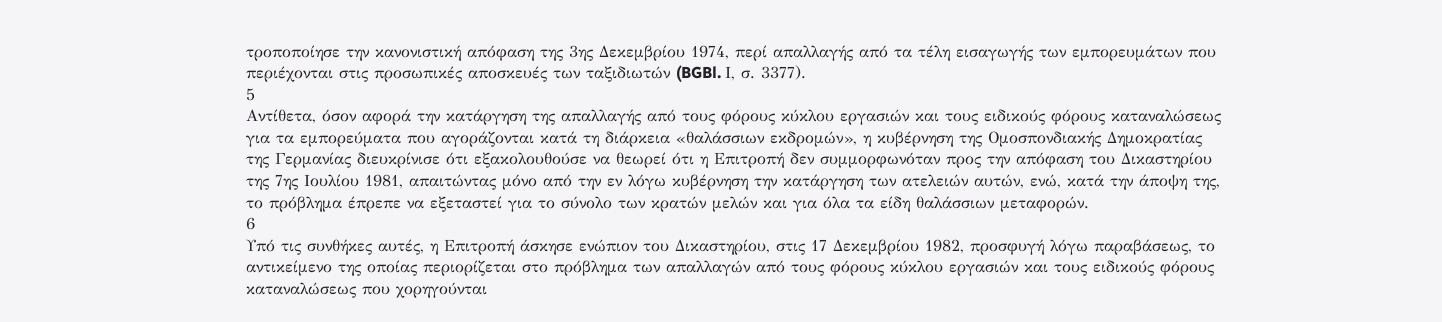τροποποίησε την κανονιστική απόφαση της 3ης Δεκεμβρίου 1974, περί απαλλαγής από τα τέλη εισαγωγής των εμπορευμάτων που περιέχονται στις προσωπικές αποσκευές των ταξιδιωτών (BGBl. Ι, σ. 3377).
5
Αντίθετα, όσον αφορά την κατάργηση της απαλλαγής από τους φόρους κύκλου εργασιών και τους ειδικούς φόρους καταναλώσεως για τα εμπορεύματα που αγοράζονται κατά τη διάρκεια «θαλάσσιων εκδρομών», η κυβέρνηση της Ομοσπονδιακής Δημοκρατίας της Γερμανίας διευκρίνισε ότι εξακολουθούσε να θεωρεί ότι η Επιτροπή δεν συμμορφωνόταν προς την απόφαση του Δικαστηρίου της 7ης Ιουλίου 1981, απαιτώντας μόνο από την εν λόγω κυβέρνηση την κατάργηση των ατελειών αυτών, ενώ, κατά την άποψη της, το πρόβλημα έπρεπε να εξεταστεί για το σύνολο των κρατών μελών και για όλα τα είδη θαλάσσιων μεταφορών.
6
Υπό τις συνθήκες αυτές, η Επιτροπή άσκησε ενώπιον του Δικαστηρίου, στις 17 Δεκεμβρίου 1982, προσφυγή λόγω παραβάσεως, το αντικείμενο της οποίας περιορίζεται στο πρόβλημα των απαλλαγών από τους φόρους κύκλου εργασιών και τους ειδικούς φόρους καταναλώσεως που χορηγούνται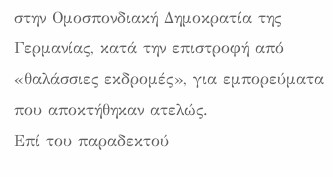στην Ομοσπονδιακή Δημοκρατία της Γερμανίας, κατά την επιστροφή από «θαλάσσιες εκδρομές», για εμπορεύματα που αποκτήθηκαν ατελώς.
Επί του παραδεκτού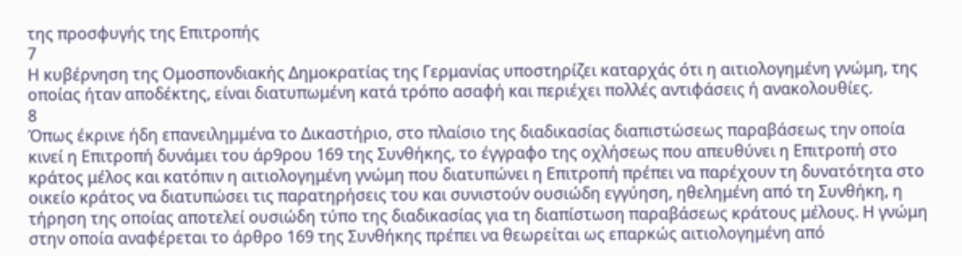της προσφυγής της Επιτροπής
7
Η κυβέρνηση της Ομοσπονδιακής Δημοκρατίας της Γερμανίας υποστηρίζει καταρχάς ότι η αιτιολογημένη γνώμη, της οποίας ήταν αποδέκτης, είναι διατυπωμένη κατά τρόπο ασαφή και περιέχει πολλές αντιφάσεις ή ανακολουθίες.
8
Όπως έκρινε ήδη επανειλημμένα το Δικαστήριο, στο πλαίσιο της διαδικασίας διαπιστώσεως παραβάσεως την οποία κινεί η Επιτροπή δυνάμει του άρ9ρου 169 της Συνθήκης, το έγγραφο της οχλήσεως που απευθύνει η Επιτροπή στο κράτος μέλος και κατόπιν η αιτιολογημένη γνώμη που διατυπώνει η Επιτροπή πρέπει να παρέχουν τη δυνατότητα στο οικείο κράτος να διατυπώσει τις παρατηρήσεις του και συνιστούν ουσιώδη εγγύηση, ηθελημένη από τη Συνθήκη, η τήρηση της οποίας αποτελεί ουσιώδη τύπο της διαδικασίας για τη διαπίστωση παραβάσεως κράτους μέλους. Η γνώμη στην οποία αναφέρεται το άρθρο 169 της Συνθήκης πρέπει να θεωρείται ως επαρκώς αιτιολογημένη από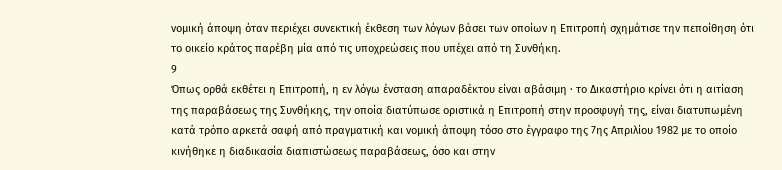νομική άποψη όταν περιέχει συνεκτική έκθεση των λόγων βάσει των οποίων η Επιτροπή σχημάτισε την πεποίθηση ότι το οικείο κράτος παρέβη μία από τις υποχρεώσεις που υπέχει από τη Συνθήκη.
9
Όπως ορθά εκθέτει η Επιτροπή, η εν λόγω ένσταση απαραδέκτου είναι αβάσιμη · το Δικαστήριο κρίνει ότι η αιτίαση της παραβάσεως της Συνθήκης, την οποία διατύπωσε οριστικά η Επιτροπή στην προσφυγή της, είναι διατυπωμένη κατά τρόπο αρκετά σαφή από πραγματική και νομική άποψη τόσο στο έγγραφο της 7ης Απριλίου 1982 με το οποίο κινήθηκε η διαδικασία διαπιστώσεως παραβάσεως, όσο και στην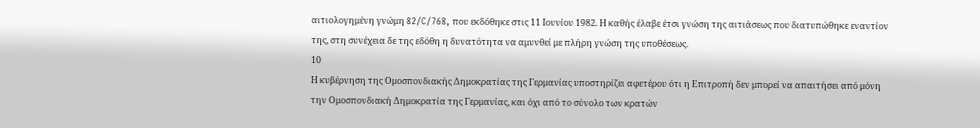αιτιολογημένη γνώμη 82/C/768, που εκδόθηκε στις 11 Ιουνίου 1982. Η καθής έλαβε έτσι γνώση της αιτιάσεως που διατυπώθηκε εναντίον της, στη συνέχεια δε της εδόθη η δυνατότητα να αμυνθεί με πλήρη γνώση της υποθέσεως.
10
Η κυβέρνηση της Ομοσπονδιακής Δημοκρατίας της Γερμανίας υποστηρίζει αφετέρου ότι η Επιτροπή δεν μπορεί να απαιτήσει από μόνη την Ομοσπονδιακή Δημοκρατία της Γερμανίας, και όχι από το σύνολο των κρατών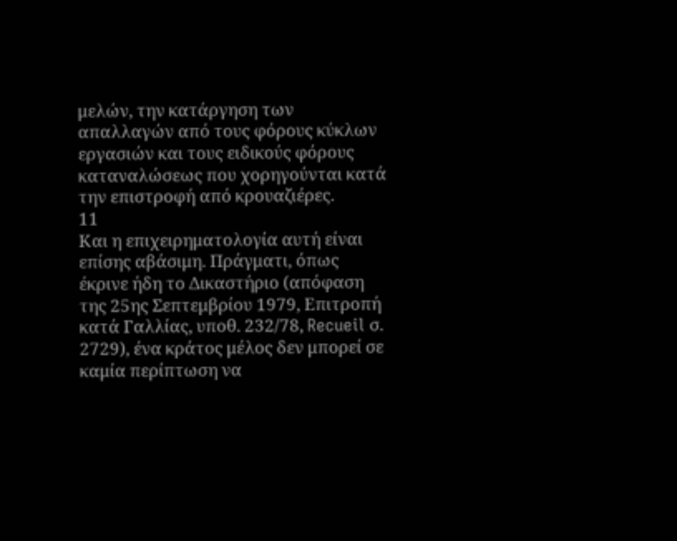μελών, την κατάργηση των απαλλαγών από τους φόρους κύκλων εργασιών και τους ειδικούς φόρους καταναλώσεως που χορηγούνται κατά την επιστροφή από κρουαζιέρες.
11
Και η επιχειρηματολογία αυτή είναι επίσης αβάσιμη. Πράγματι, όπως έκρινε ήδη το Δικαστήριο (απόφαση της 25ης Σεπτεμβρίου 1979, Επιτροπή κατά Γαλλίας, υποθ. 232/78, Recueil σ. 2729), ένα κράτος μέλος δεν μπορεί σε καμία περίπτωση να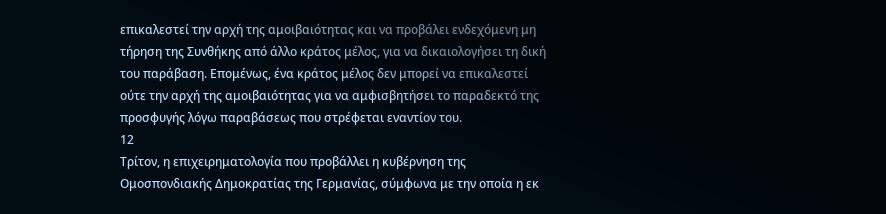επικαλεστεί την αρχή της αμοιβαιότητας και να προβάλει ενδεχόμενη μη τήρηση της Συνθήκης από άλλο κράτος μέλος, για να δικαιολογήσει τη δική του παράβαση. Επομένως, ένα κράτος μέλος δεν μπορεί να επικαλεστεί ούτε την αρχή της αμοιβαιότητας για να αμφισβητήσει το παραδεκτό της προσφυγής λόγω παραβάσεως που στρέφεται εναντίον του.
12
Τρίτον, η επιχειρηματολογία που προβάλλει η κυβέρνηση της Ομοσπονδιακής Δημοκρατίας της Γερμανίας, σύμφωνα με την οποία η εκ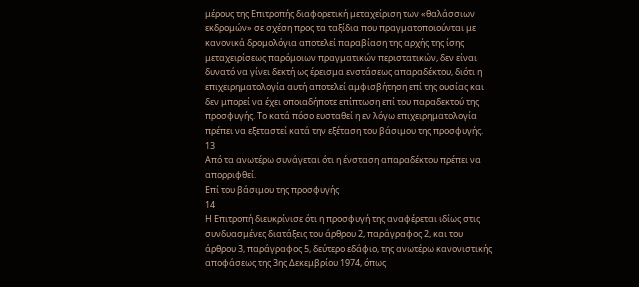μέρους της Επιτροπής διαφορετική μεταχείριση των «θαλάσσιων εκδρομών» σε σχέση προς τα ταξίδια που πραγματοποιούνται με κανονικά δρομολόγια αποτελεί παραβίαση της αρχής της ίσης μεταχειρίσεως παρόμοιων πραγματικών περιστατικών, δεν είναι δυνατό να γίνει δεκτή ως έρεισμα ενστάσεως απαραδέκτου, διότι η επιχειρηματολογία αυτή αποτελεί αμφισβήτηση επί της ουσίας και δεν μπορεί να έχει οποιαδήποτε επίπτωση επί του παραδεκτού της προσφυγής. Το κατά πόσο ευσταθεί η εν λόγω επιχειρηματολογία πρέπει να εξεταστεί κατά την εξέταση του βάσιμου της προσφυγής.
13
Από τα ανωτέρω συνάγεται ότι η ένσταση απαραδέκτου πρέπει να απορριφθεί.
Επί του βάσιμου της προσφυγής
14
Η Επιτροπή διευκρίνισε ότι η προσφυγή της αναφέρεται ιδίως στις συνδυασμένες διατάξεις του άρθρου 2, παράγραφος 2, και του άρθρου 3, παράγραφος 5, δεύτερο εδάφιο, της ανωτέρω κανονιστικής αποφάσεως της 3ης Δεκεμβρίου 1974, όπως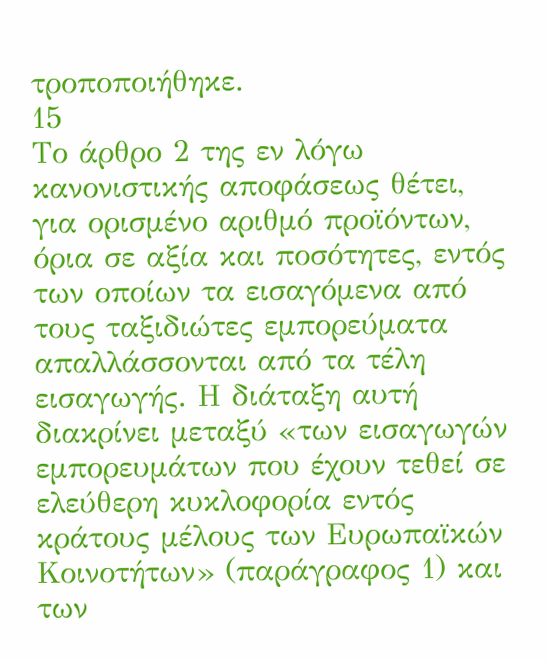τροποποιήθηκε.
15
Το άρθρο 2 της εν λόγω κανονιστικής αποφάσεως θέτει, για ορισμένο αριθμό προϊόντων, όρια σε αξία και ποσότητες, εντός των οποίων τα εισαγόμενα από τους ταξιδιώτες εμπορεύματα απαλλάσσονται από τα τέλη εισαγωγής. Η διάταξη αυτή διακρίνει μεταξύ «των εισαγωγών εμπορευμάτων που έχουν τεθεί σε ελεύθερη κυκλοφορία εντός κράτους μέλους των Ευρωπαϊκών Κοινοτήτων» (παράγραφος 1) και των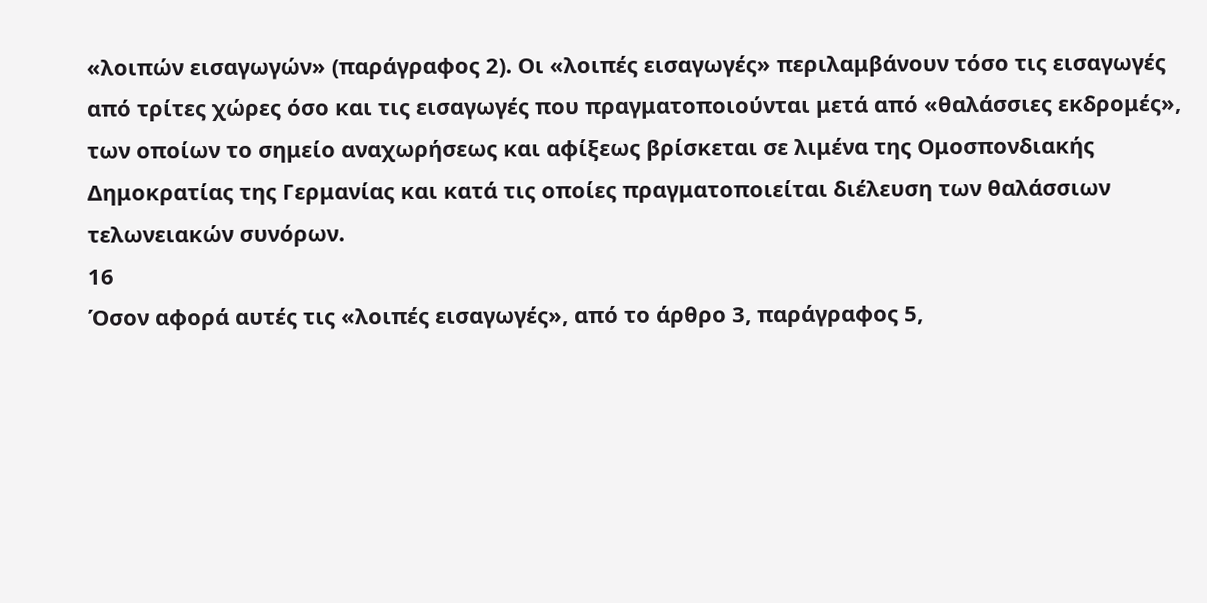«λοιπών εισαγωγών» (παράγραφος 2). Οι «λοιπές εισαγωγές» περιλαμβάνουν τόσο τις εισαγωγές από τρίτες χώρες όσο και τις εισαγωγές που πραγματοποιούνται μετά από «θαλάσσιες εκδρομές», των οποίων το σημείο αναχωρήσεως και αφίξεως βρίσκεται σε λιμένα της Ομοσπονδιακής Δημοκρατίας της Γερμανίας και κατά τις οποίες πραγματοποιείται διέλευση των θαλάσσιων τελωνειακών συνόρων.
16
Όσον αφορά αυτές τις «λοιπές εισαγωγές», από το άρθρο 3, παράγραφος 5,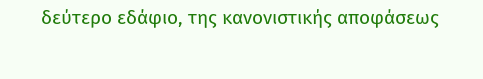δεύτερο εδάφιο, της κανονιστικής αποφάσεως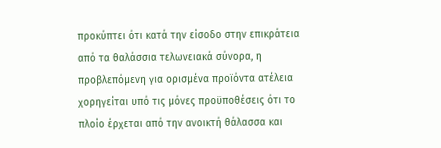προκύπτει ότι κατά την είσοδο στην επικράτεια από τα θαλάσσια τελωνειακά σύνορα, η προβλεπόμενη για ορισμένα προϊόντα ατέλεια χορηγείται υπό τις μόνες προϋποθέσεις ότι το πλοίο έρχεται από την ανοικτή θάλασσα και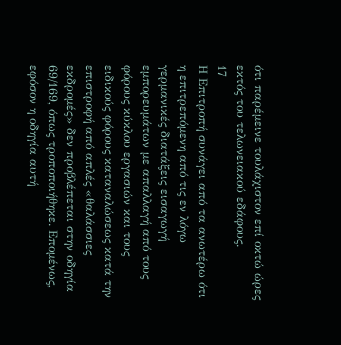ότι παρέμεινε τουλάχιστον επί οκτώ ώρες εκτός του τελωνειακού εδάφους.
17
Η Επιτροπή συνάγει από τα ανωτέρω ότι η επιτρεπόμενη από τις εν λόγω γερμανικές διατάξεις εισαγωγή εμπορευμάτων με απαλλαγή από τους φόρους κύκλου εργασιών και τους ειδικούς φόρους καταναλώσεως κατά την επιστροφή από απλές «θαλάσσιες εκδρομές» δεν προβλέπεται στην οδηγία 69/169, όπως τροποποιήθηκε. Επομένως, εφόσον η οδηγία αυτή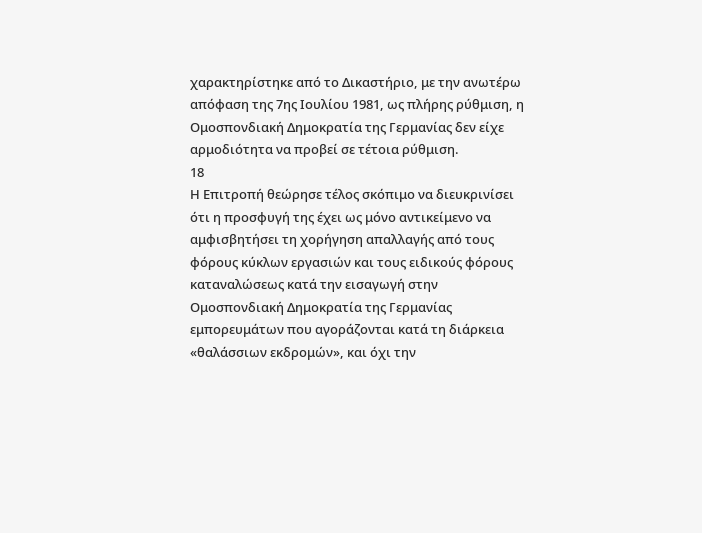χαρακτηρίστηκε από το Δικαστήριο, με την ανωτέρω απόφαση της 7ης Ιουλίου 1981, ως πλήρης ρύθμιση, η Ομοσπονδιακή Δημοκρατία της Γερμανίας δεν είχε αρμοδιότητα να προβεί σε τέτοια ρύθμιση.
18
Η Επιτροπή θεώρησε τέλος σκόπιμο να διευκρινίσει ότι η προσφυγή της έχει ως μόνο αντικείμενο να αμφισβητήσει τη χορήγηση απαλλαγής από τους φόρους κύκλων εργασιών και τους ειδικούς φόρους καταναλώσεως κατά την εισαγωγή στην Ομοσπονδιακή Δημοκρατία της Γερμανίας εμπορευμάτων που αγοράζονται κατά τη διάρκεια «θαλάσσιων εκδρομών», και όχι την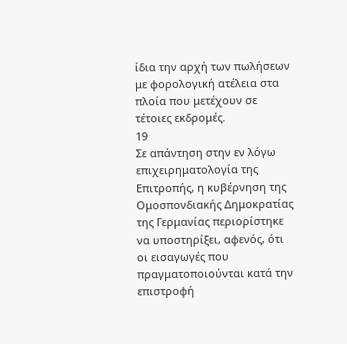ίδια την αρχή των πωλήσεων με φορολογική ατέλεια στα πλοία που μετέχουν σε τέτοιες εκδρομές.
19
Σε απάντηση στην εν λόγω επιχειρηματολογία της Επιτροπής, η κυβέρνηση της Ομοσπονδιακής Δημοκρατίας της Γερμανίας περιορίστηκε να υποστηρίξει, αφενός, ότι οι εισαγωγές που πραγματοποιούνται κατά την επιστροφή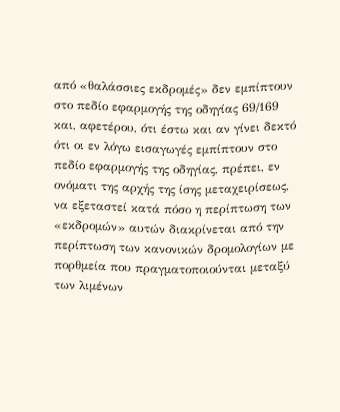από «θαλάσσιες εκδρομές» δεν εμπίπτουν στο πεδίο εφαρμογής της οδηγίας 69/169 και, αφετέρου, ότι έστω και αν γίνει δεκτό ότι οι εν λόγω εισαγωγές εμπίπτουν στο πεδίο εφαρμογής της οδηγίας, πρέπει, εν ονόματι της αρχής της ίσης μεταχειρίσεως, να εξεταστεί κατά πόσο η περίπτωση των «εκδρομών» αυτών διακρίνεται από την περίπτωση των κανονικών δρομολογίων με πορθμεία που πραγματοποιούνται μεταξύ των λιμένων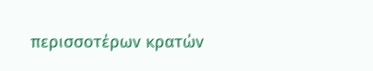περισσοτέρων κρατών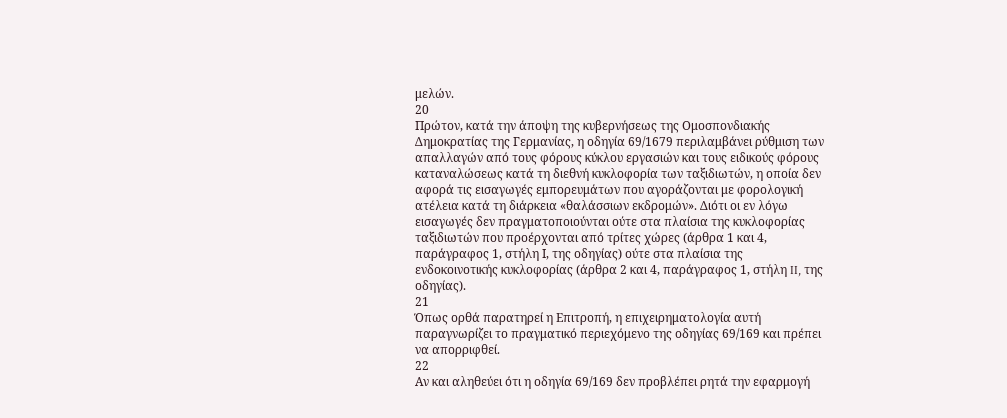μελών.
20
Πρώτον, κατά την άποψη της κυβερνήσεως της Ομοσπονδιακής Δημοκρατίας της Γερμανίας, η οδηγία 69/1679 περιλαμβάνει ρύθμιση των απαλλαγών από τους φόρους κύκλου εργασιών και τους ειδικούς φόρους καταναλώσεως κατά τη διεθνή κυκλοφορία των ταξιδιωτών, η οποία δεν αφορά τις εισαγωγές εμπορευμάτων που αγοράζονται με φορολογική ατέλεια κατά τη διάρκεια «θαλάσσιων εκδρομών». Διότι οι εν λόγω εισαγωγές δεν πραγματοποιούνται ούτε στα πλαίσια της κυκλοφορίας ταξιδιωτών που προέρχονται από τρίτες χώρες (άρθρα 1 και 4, παράγραφος 1, στήλη Ι, της οδηγίας) ούτε στα πλαίσια της ενδοκοινοτικής κυκλοφορίας (άρθρα 2 και 4, παράγραφος 1, στήλη II, της οδηγίας).
21
Όπως ορθά παρατηρεί η Επιτροπή, η επιχειρηματολογία αυτή παραγνωρίζει το πραγματικό περιεχόμενο της οδηγίας 69/169 και πρέπει να απορριφθεί.
22
Αν και αληθεύει ότι η οδηγία 69/169 δεν προβλέπει ρητά την εφαρμογή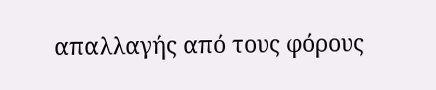απαλλαγής από τους φόρους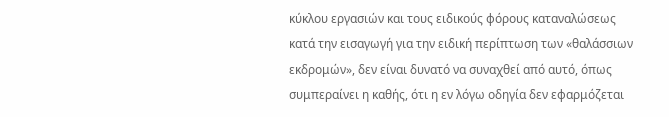κύκλου εργασιών και τους ειδικούς φόρους καταναλώσεως κατά την εισαγωγή για την ειδική περίπτωση των «θαλάσσιων εκδρομών», δεν είναι δυνατό να συναχθεί από αυτό, όπως συμπεραίνει η καθής, ότι η εν λόγω οδηγία δεν εφαρμόζεται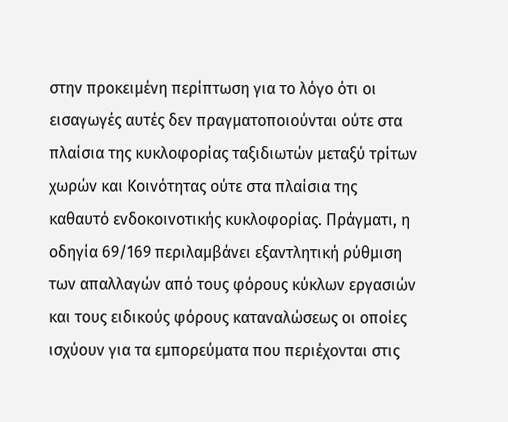στην προκειμένη περίπτωση για το λόγο ότι οι εισαγωγές αυτές δεν πραγματοποιούνται ούτε στα πλαίσια της κυκλοφορίας ταξιδιωτών μεταξύ τρίτων χωρών και Κοινότητας ούτε στα πλαίσια της καθαυτό ενδοκοινοτικής κυκλοφορίας. Πράγματι, η οδηγία 69/169 περιλαμβάνει εξαντλητική ρύθμιση των απαλλαγών από τους φόρους κύκλων εργασιών και τους ειδικούς φόρους καταναλώσεως οι οποίες ισχύουν για τα εμπορεύματα που περιέχονται στις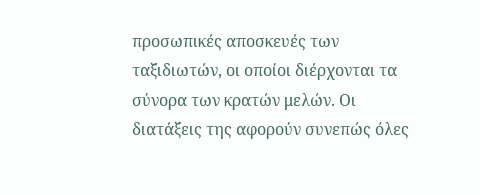προσωπικές αποσκευές των ταξιδιωτών, οι οποίοι διέρχονται τα σύνορα των κρατών μελών. Οι διατάξεις της αφορούν συνεπώς όλες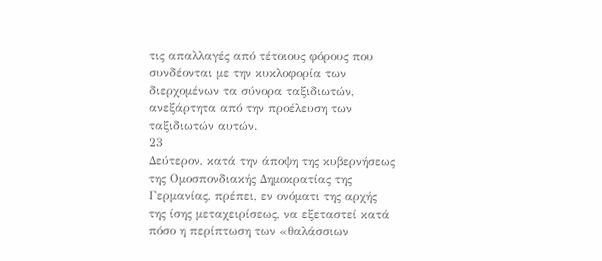τις απαλλαγές από τέτοιους φόρους που συνδέονται με την κυκλοφορία των διερχομένων τα σύνορα ταξιδιωτών, ανεξάρτητα από την προέλευση των ταξιδιωτών αυτών.
23
Δεύτερον, κατά την άποψη της κυβερνήσεως της Ομοσπονδιακής Δημοκρατίας της Γερμανίας, πρέπει, εν ονόματι της αρχής της ίσης μεταχειρίσεως, να εξεταστεί κατά πόσο η περίπτωση των «θαλάσσιων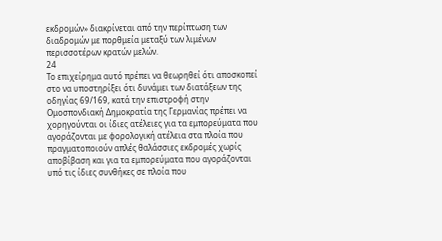εκδρομών» διακρίνεται από την περίπτωση των διαδρομών με πορθμεία μεταξύ των λιμένων περισσοτέρων κρατών μελών.
24
Το επιχείρημα αυτό πρέπει να θεωρηθεί ότι αποσκοπεί στο να υποστηρίξει ότι δυνάμει των διατάξεων της οδηγίας 69/169, κατά την επιστροφή στην Ομοσπονδιακή Δημοκρατία της Γερμανίας πρέπει να χορηγούνται οι ίδιες ατέλειες για τα εμπορεύματα που αγοράζονται με φορολογική ατέλεια στα πλοία που πραγματοποιούν απλές θαλάσσιες εκδρομές χωρίς αποβίβαση και για τα εμπορεύματα που αγοράζονται υπό τις ίδιες συνθήκες σε πλοία που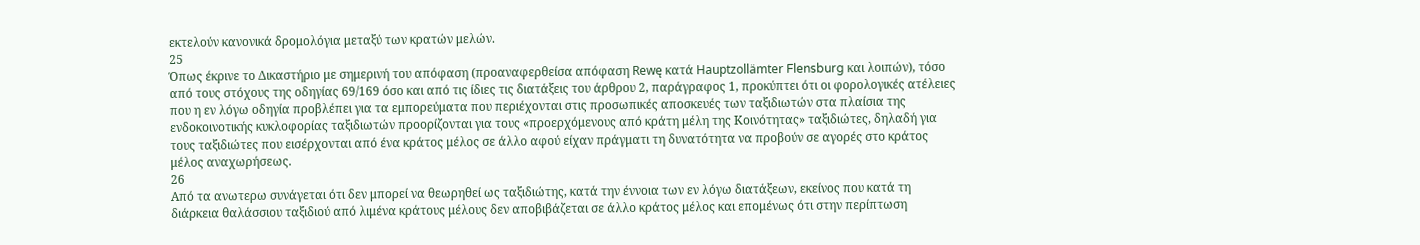εκτελούν κανονικά δρομολόγια μεταξύ των κρατών μελών.
25
Όπως έκρινε το Δικαστήριο με σημερινή του απόφαση (προαναφερθείσα απόφαση Rewę κατά Hauptzollämter Flensburg και λοιπών), τόσο από τους στόχους της οδηγίας 69/169 όσο και από τις ίδιες τις διατάξεις του άρθρου 2, παράγραφος 1, προκύπτει ότι οι φορολογικές ατέλειες που η εν λόγω οδηγία προβλέπει για τα εμπορεύματα που περιέχονται στις προσωπικές αποσκευές των ταξιδιωτών στα πλαίσια της ενδοκοινοτικής κυκλοφορίας ταξιδιωτών προορίζονται για τους «προερχόμενους από κράτη μέλη της Κοινότητας» ταξιδιώτες, δηλαδή για τους ταξιδιώτες που εισέρχονται από ένα κράτος μέλος σε άλλο αφού είχαν πράγματι τη δυνατότητα να προβούν σε αγορές στο κράτος μέλος αναχωρήσεως.
26
Από τα ανωτερω συνάγεται ότι δεν μπορεί να θεωρηθεί ως ταξιδιώτης, κατά την έννοια των εν λόγω διατάξεων, εκείνος που κατά τη διάρκεια θαλάσσιου ταξιδιού από λιμένα κράτους μέλους δεν αποβιβάζεται σε άλλο κράτος μέλος και επομένως ότι στην περίπτωση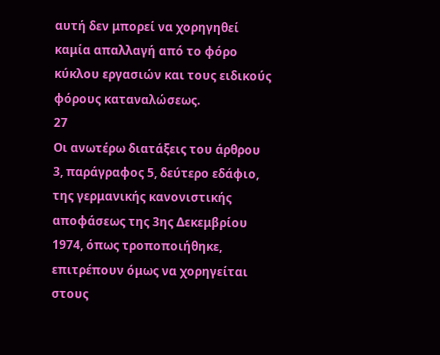αυτή δεν μπορεί να χορηγηθεί καμία απαλλαγή από το φόρο κύκλου εργασιών και τους ειδικούς φόρους καταναλώσεως.
27
Οι ανωτέρω διατάξεις του άρθρου 3, παράγραφος 5, δεύτερο εδάφιο, της γερμανικής κανονιστικής αποφάσεως της 3ης Δεκεμβρίου 1974, όπως τροποποιήθηκε, επιτρέπουν όμως να χορηγείται στους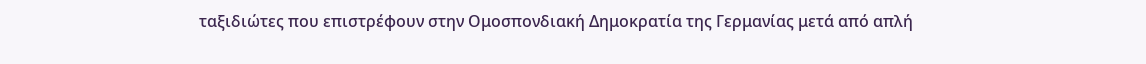ταξιδιώτες που επιστρέφουν στην Ομοσπονδιακή Δημοκρατία της Γερμανίας μετά από απλή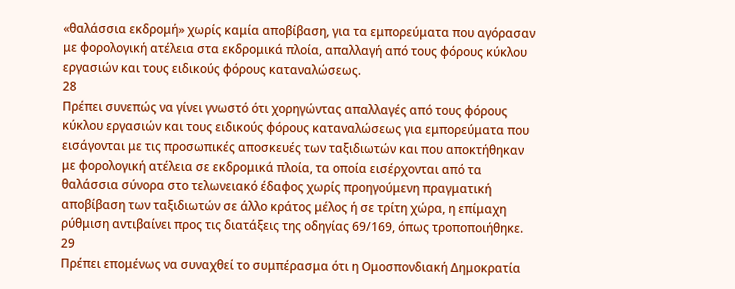«θαλάσσια εκδρομή» χωρίς καμία αποβίβαση, για τα εμπορεύματα που αγόρασαν με φορολογική ατέλεια στα εκδρομικά πλοία, απαλλαγή από τους φόρους κύκλου εργασιών και τους ειδικούς φόρους καταναλώσεως.
28
Πρέπει συνεπώς να γίνει γνωστό ότι χορηγώντας απαλλαγές από τους φόρους κύκλου εργασιών και τους ειδικούς φόρους καταναλώσεως για εμπορεύματα που εισάγονται με τις προσωπικές αποσκευές των ταξιδιωτών και που αποκτήθηκαν με φορολογική ατέλεια σε εκδρομικά πλοία, τα οποία εισέρχονται από τα θαλάσσια σύνορα στο τελωνειακό έδαφος χωρίς προηγούμενη πραγματική αποβίβαση των ταξιδιωτών σε άλλο κράτος μέλος ή σε τρίτη χώρα, η επίμαχη ρύθμιση αντιβαίνει προς τις διατάξεις της οδηγίας 69/169, όπως τροποποιήθηκε.
29
Πρέπει επομένως να συναχθεί το συμπέρασμα ότι η Ομοσπονδιακή Δημοκρατία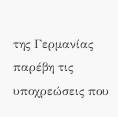της Γερμανίας παρέβη τις υποχρεώσεις που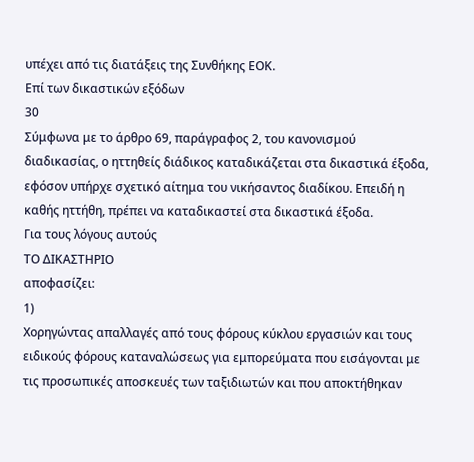υπέχει από τις διατάξεις της Συνθήκης ΕΟΚ.
Επί των δικαστικών εξόδων
30
Σύμφωνα με το άρθρο 69, παράγραφος 2, του κανονισμού διαδικασίας, ο ηττηθείς διάδικος καταδικάζεται στα δικαστικά έξοδα, εφόσον υπήρχε σχετικό αίτημα του νικήσαντος διαδίκου. Επειδή η καθής ηττήθη, πρέπει να καταδικαστεί στα δικαστικά έξοδα.
Για τους λόγους αυτούς
ΤΟ ΔΙΚΑΣΤΗΡΙΟ
αποφασίζει:
1)
Χορηγώντας απαλλαγές από τους φόρους κύκλου εργασιών και τους ειδικούς φόρους καταναλώσεως για εμπορεύματα που εισάγονται με τις προσωπικές αποσκευές των ταξιδιωτών και που αποκτήθηκαν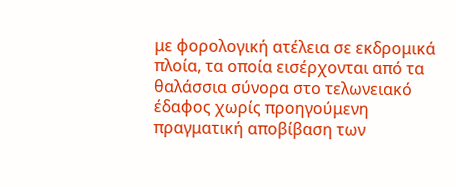με φορολογική ατέλεια σε εκδρομικά πλοία, τα οποία εισέρχονται από τα θαλάσσια σύνορα στο τελωνειακό έδαφος χωρίς προηγούμενη πραγματική αποβίβαση των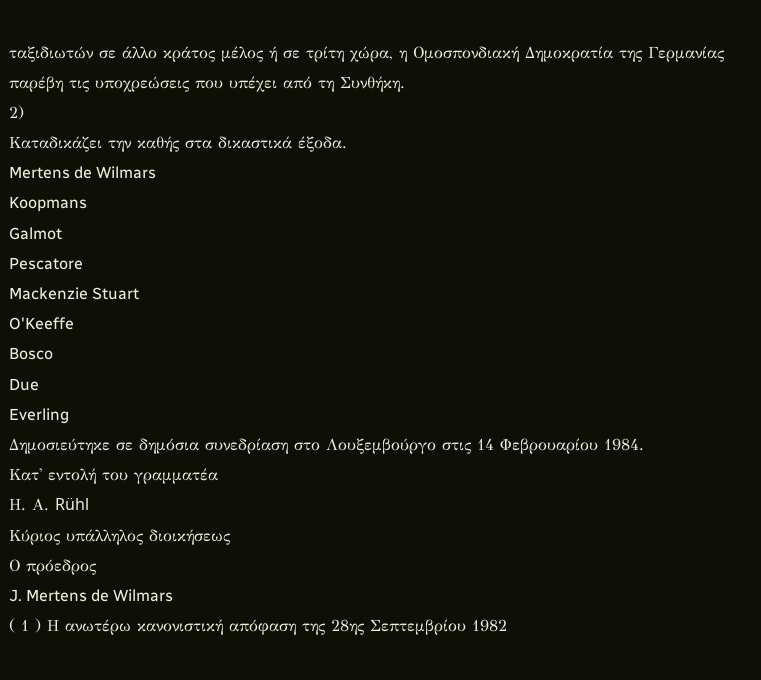ταξιδιωτών σε άλλο κράτος μέλος ή σε τρίτη χώρα, η Ομοσπονδιακή Δημοκρατία της Γερμανίας παρέβη τις υποχρεώσεις που υπέχει από τη Συνθήκη.
2)
Καταδικάζει την καθής στα δικαστικά έξοδα.
Mertens de Wilmars
Koopmans
Galmot
Pescatore
Mackenzie Stuart
O'Keeffe
Bosco
Due
Everling
Δημοσιεύτηκε σε δημόσια συνεδρίαση στο Λουξεμβούργο στις 14 Φεβρουαρίου 1984.
Κατ' εντολή του γραμματέα
Η. Α. Rühl
Κύριος υπάλληλος διοικήσεως
Ο πρόεδρος
J. Mertens de Wilmars
( 1 ) Η ανωτέρω κανονιστική απόφαση της 28ης Σεπτεμβρίου 1982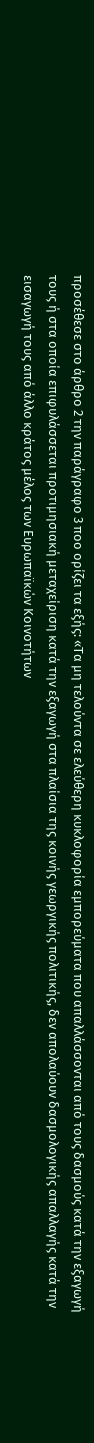προσέθεσε στο άρθρο 2 την παράγραφο 3 ποο ορίζει τα εξής: «Τα μη τελούντα σε ελεύθερη κυκλοφορία εμπορεύματα που απαλλάσσονται από τους δασμούς κατά την εξαγωγή τους ή στα οποία επιφυλάσσεται προτιμησιακή μεταχείριση κατά την εξαγωγή στα πλαίσια της κοινής γεωργικής πολιτικής, δεν απολαύουν δασμολογικής απαλλαγής κατά την εισαγωγή τους από άλλο κράτος μέλος των Ευρωπαϊκών Κοινοτήτων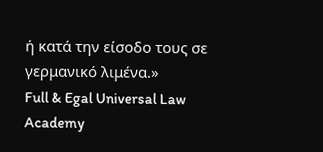ή κατά την είσοδο τους σε γερμανικό λιμένα.»
Full & Egal Universal Law Academy